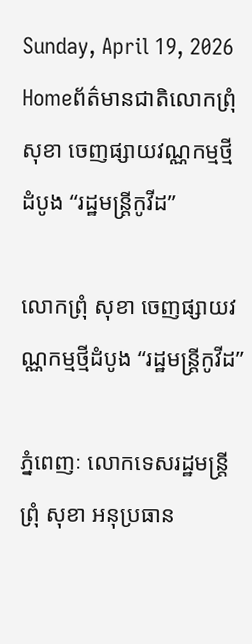Sunday, April 19, 2026
Homeព័ត៌មានជាតិលោកព្រុំ សុខា ចេញផ្សាយវណ្ណកម្មថ្មីដំបូង “រដ្ឋមន្រ្តីកូវីដ”

លោកព្រុំ សុខា ចេញផ្សាយវណ្ណកម្មថ្មីដំបូង “រដ្ឋមន្រ្តីកូវីដ”

ភ្នំពេញៈ លោកទេសរដ្ឋមន្រ្តី ព្រុំ សុខា អនុប្រធាន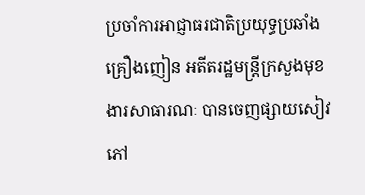ប្រចាំការអាជ្ញាធរជាតិប្រយុទ្ធប្រឆាំងគ្រឿងញៀន អតីតរដ្ឋមន្រ្តីក្រសួងមុខងារសាធារណៈ បានចេញផ្សាយសៀវភៅ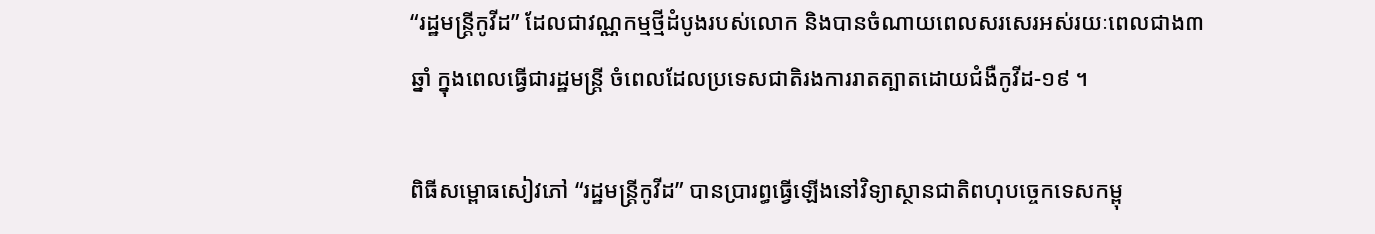“រដ្ឋមន្រ្តីកូវីដ” ដែលជាវណ្ណកម្មថ្មីដំបូងរបស់លោក និងបានចំណាយពេលសរសេរអស់រយៈពេលជាង៣ឆ្នាំ ក្នុងពេលធ្វើជារដ្ឋមន្រ្តី ចំពេលដែលប្រទេសជាតិរងការរាតត្បាតដោយជំងឺកូវីដ-១៩ ។

ពិធីសម្ពោធសៀវភៅ “រដ្ឋមន្រ្តីកូវីដ” បានប្រារព្ធធ្វើឡើងនៅវិទ្យាស្ថានជាតិពហុបច្ចេកទេសកម្ពុ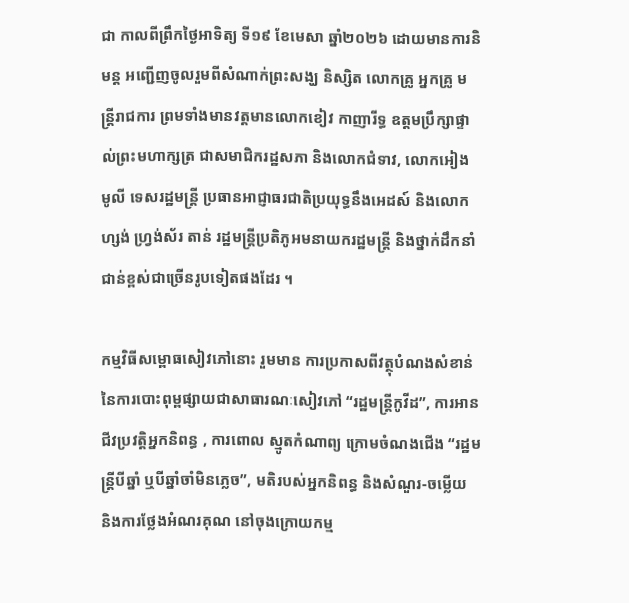ជា កាលពីព្រឹកថ្ងៃអាទិត្យ ទី១៩ ខែមេសា ឆ្នាំ២០២៦ ដោយមានការនិមន្ត អញ្ជើញចូលរួមពីសំណាក់ព្រះសង្ឃ និស្សិត លោកគ្រូ អ្នកគ្រូ មន្រ្តីរាជការ ព្រមទាំងមានវត្តមានលោកខៀវ កាញារីទ្ធ ឧត្ដមប្រឹក្សាផ្ទាល់ព្រះមហាក្សត្រ ជាសមាជិករដ្ឋសភា និងលោកជំទាវ, លោកអៀង មូលី ទេសរដ្ឋមន្រ្តី ប្រធានអាជ្ញាធរជាតិប្រយុទ្ធនឹងអេដស៍ និងលោក ហ្សង់ ហ្វ្រង់ស័រ តាន់ រដ្ឋមន្រ្តីប្រតិភូអមនាយករដ្ឋមន្រ្តី និងថ្នាក់ដឹកនាំជាន់ខ្ពស់ជាច្រើនរូបទៀតផងដែរ ។

កម្មវិធីសម្ពោធសៀវភៅនោះ រួមមាន ការប្រកាសពីវត្ថុបំណងសំខាន់នៃការបោះពុម្ពផ្សាយជាសាធារណៈសៀវភៅ “រដ្ឋមន្រ្តីកូវីដ”, ការអានជីវប្រវត្តិអ្នកនិពន្ធ , ការពោល ស្មូតកំណាព្យ ក្រោមចំណងជើង “រដ្ឋមន្រ្តីបីឆ្នាំ ឬបីឆ្នាំចាំមិនភ្លេច”, មតិរបស់អ្នកនិពន្ធ និងសំណួរ-ចម្លើយ និងការថ្លែងអំណរគុណ នៅចុងក្រោយកម្ម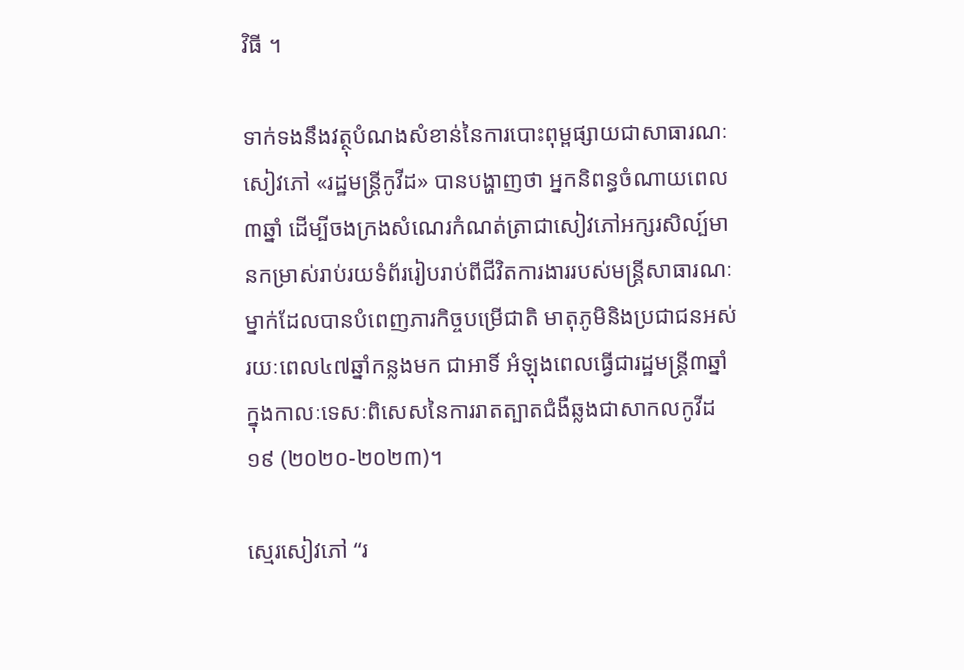វិធី ។

ទាក់ទងនឹងវត្ថុបំណងសំខាន់នៃការបោះពុម្ពផ្សាយជាសាធារណៈសៀវភៅ «រដ្ឋមន្ត្រីកូវីដ» បានបង្ហាញថា អ្នកនិពន្ធចំណាយពេល៣ឆ្នាំ ដើម្បីចងក្រងសំណេរកំណត់ត្រាជាសៀវភៅអក្សរសិល្ប៍មានកម្រាស់រាប់រយទំព័ររៀបរាប់ពីជីវិតការងាររបស់មន្ត្រីសាធារណៈម្នាក់ដែលបានបំពេញភារកិច្ចបម្រើជាតិ មាតុភូមិនិងប្រជាជនអស់រយៈពេល៤៧ឆ្នាំកន្លងមក ជាអាទិ៍ អំឡុងពេលធ្វើជារដ្ឋមន្ត្រី៣ឆ្នាំក្នុងកាលៈទេសៈពិសេសនៃការរាតត្បាតជំងឺឆ្លងជាសាកលកូវីដ១៩ (២០២០-២០២៣)។

ស្មេរសៀវភៅ “រ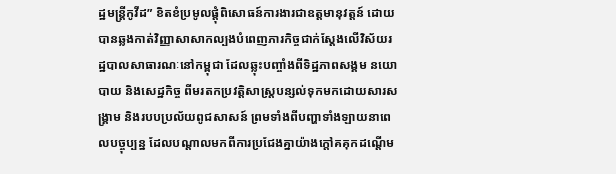ដ្ឋមន្ត្រីកូវីដ” ខិតខំប្រមូលផ្តុំពិសោធន៍ការងារជាឧត្តមានុវត្តន៍ ដោយបានឆ្លងកាត់វិញ្ញាសាសាកល្បងបំពេញភារកិច្ចជាក់ស្ដែងលើវិស័យរដ្ឋបាលសាធារណៈនៅកម្ពុជា ដែលឆ្លុះបញ្ចាំងពីទិដ្ឋភាពសង្គម នយោបាយ និងសេដ្ឋកិច្ច ពីមរតកប្រវត្តិសាស្ត្របន្សល់ទុកមកដោយសារសង្គ្រាម និងរបបប្រល័យពូជសាសន៍ ព្រមទាំងពីបញ្ហាទាំងឡាយនាពេលបច្ចុប្បន្ន ដែលបណ្ដាលមកពីការប្រជែងគ្នាយ៉ាងក្តៅគគុកដណ្តើម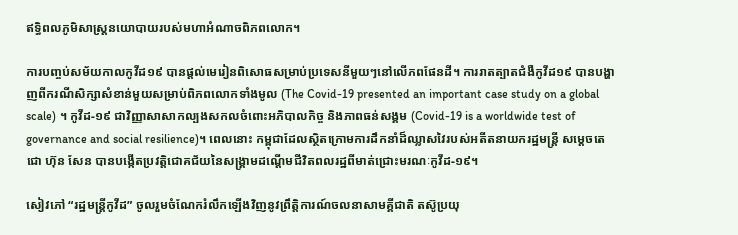ឥទ្ធិពលភូមិសាស្ត្រនយោបាយរបស់មហាអំណាចពិភពលោក។

ការបញ្ចប់សម័យកាលកូវីដ១៩ បានផ្តល់មេរៀនពិសោធសម្រាប់ប្រទេសនីមួយៗនៅលើភពផែនដី។ ការរាតត្បាតជំងឺកូវីដ១៩ បានបង្ហាញពីករណីសិក្សាសំខាន់មួយសម្រាប់ពិភពលោកទាំងមូល (The Covid-19 presented an important case study on a global scale) ។ កូវីដ-១៩ ជាវិញ្ញាសាសាកល្បងសកលចំពោះអភិបាលកិច្ច និងភាពធន់សង្គម (Covid-19 is a worldwide test of governance and social resilience)។ ពេលនោះ កម្ពុជាដែលស្ថិតក្រោមការដឹកនាំដ៏ឈ្លាសវៃរបស់អតីតនាយករដ្ឋមន្ត្រី សម្តេចតេជោ ហ៊ុន សែន បានបង្កើតប្រវត្តិជោគជ័យនៃសង្គ្រាមដណ្តើមជីវិតពលរដ្ឋពីមាត់ជ្រោះមរណៈកូវីដ-១៩។

សៀវភៅ “រដ្ឋមន្ត្រីកូវីដ” ចូលរួមចំណែករំលឹកឡើងវិញនូវព្រឹត្តិការណ៍ចលនាសាមគ្គីជាតិ តស៊ូប្រយុ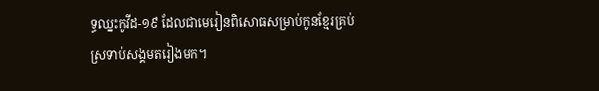ទ្ធឈ្នះកូវីដ-១៩ ដែលជាមេរៀនពិសោធសម្រាប់កូនខ្មែរគ្រប់ស្រទាប់សង្គមតរៀងមក។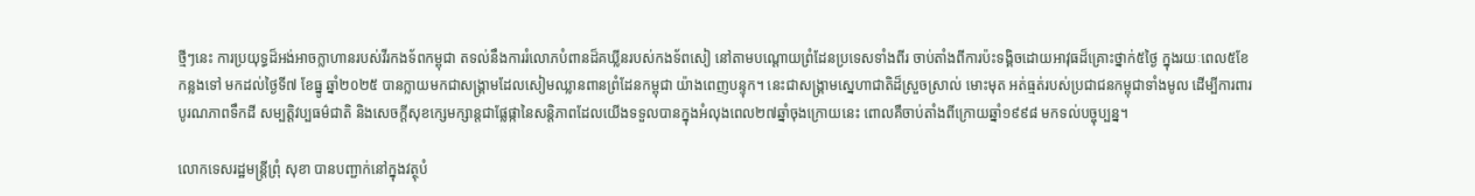ថ្មីៗនេះ ការប្រយុទ្ធដ៏អង់អាចក្លាហានរបស់វីរកងទ័ពកម្ពុជា តទល់នឹងការរំលោភបំពានដ៏គឃ្លីនរបស់កងទ័ពសៀ នៅតាមបណ្ដោយព្រំដែនប្រទេសទាំងពីរ ចាប់តាំងពីការប៉ះទង្គិចដោយអាវុធដ៏គ្រោះថ្នាក់៥ថ្ងៃ ក្នុងរយៈពេល៥ខែកន្លងទៅ មកដល់ថ្ងៃទី៧ ខែធ្នូ ឆ្នាំ២០២៥ បានក្លាយមកជាសង្គ្រាមដែលសៀមឈ្លានពានព្រំដែនកម្ពុជា យ៉ាងពេញបន្ទុក។ នេះជាសង្គ្រាមស្នេហាជាតិដ៏ស្រួចស្រាល់ មោះមុត អត់ធ្មត់របស់ប្រជាជនកម្ពុជាទាំងមូល ដើម្បីការពារបូរណភាពទឹកដី សម្បត្តិវប្បធម៌ជាតិ និងសេចក្តីសុខក្សេមក្សាន្តជាផ្លែផ្កានៃសន្តិភាពដែលយើងទទួលបានក្នុងអំលុងពេល២៧ឆ្នាំចុងក្រោយនេះ ពោលគឺចាប់តាំងពីក្រោយឆ្នាំ១៩៩៨ មកទល់បច្ចុប្បន្ន។

លោកទេសរដ្ឋមន្រ្តីព្រុំ សុខា បានបញ្ជាក់នៅក្នុងវត្ថុបំ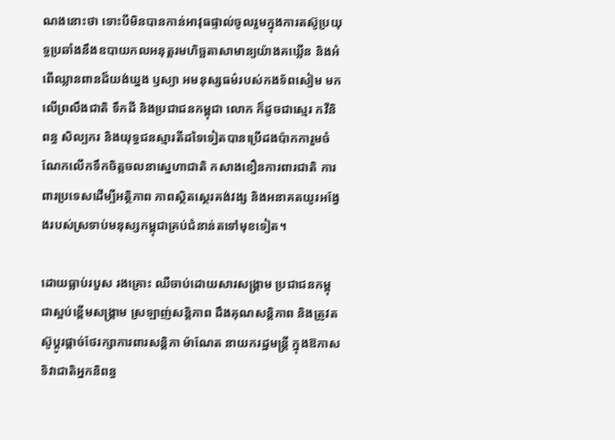ណងនោះថា ទោះបីមិនបានកាន់អាវុធផ្ទាល់ចូលរួមក្នុងការតស៊ូប្រយុទ្ធប្រឆាំងនឹងឧបាយកលអនុត្តរមហិច្ឆតាសាមាន្យយ៉ាងគឃ្លើន និងអំពើឈ្លានពានដ៏យង់ឃ្នង ឫស្យា អមនុស្សធម៌របស់កងទ័ពសៀម មកលើព្រលឹងជាតិ ទឹកដី និងប្រជាជនកម្ពុជា លោក ក៏ដូចជាស្មេរ កវីនិពន្ធ សិល្បករ និងយុទ្ធជនស្មារតីដទៃទៀតបានប្រើដងប៉ាកការួមចំណែកលើកទឹកចិត្តចលនាស្នេហាជាតិ កសាងខឿនការពារជាតិ ការពារប្រទេសដើម្បីអត្ថិភាព ភាពស្ថិតស្ថេរគង់វង្ស និងអនាគតយូរអង្វែងរបស់ស្រទាប់មនុស្សកម្ពុជាគ្រប់ជំនាន់តទៅមុខទៀត។

ដោយធ្លាប់របួស រងគ្រោះ ឈឺចាប់ដោយសារសង្គ្រាម ប្រជាជនកម្ពុជាស្អប់ខ្ពើមសង្គ្រាម ស្រឡាញ់សន្តិភាព ដឹងគុណសន្តិភាព និងត្រូវតស៊ូប្ដូរផ្តាច់ថែរក្សាការពារសន្តិភា ម៉ាណែត នាយករដ្ឋមន្ត្រី ក្នុងឱកាសទិវាជាតិអ្នកនិពន្ធ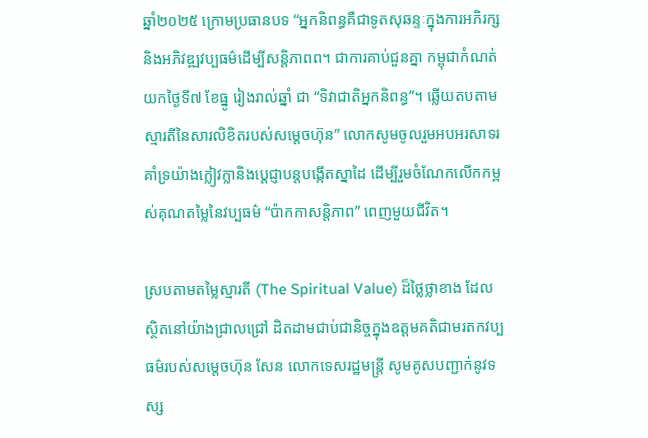ឆ្នាំ២០២៥ ក្រោមប្រធានបទ “អ្នកនិពន្ធគឺជាទូតសុឆន្ទៈក្នុងការអភិរក្សនិងអភិវឌ្ឍវប្បធម៌ដើម្បីសន្តិភាពព។ ជាការគាប់ជួនគ្នា កម្ពុជាកំណត់យកថ្ងៃទី៧ ខែធ្នូ រៀងរាល់ឆ្នាំ ជា “ទិវាជាតិអ្នកនិពន្ធ”។ ឆ្លើយតបតាមស្មារតីនៃសារលិខិតរបស់សម្តេចហ៊ុន” លោកសូមចូលរួមអបអរសាទរគាំទ្រយ៉ាងក្លៀវក្លានិងប្តេជ្ញាបន្តបង្កើតស្នាដៃ ដើម្បីរួមចំណែកលើកកម្ពស់គុណតម្លៃនៃវប្បធម៌ “ប៉ាកកាសន្តិភាព” ពេញមួយជីវិត។

ស្របតាមតម្លៃស្មារតី (The Spiritual Value) ដ៏ថ្លៃថ្លាខាង ដែលស្ថិតនៅយ៉ាងជ្រាលជ្រៅ ដិតដាមជាប់ជានិច្ចក្នុងឧត្តមគតិជាមរតកវប្បធម៌របស់សម្តេចហ៊ុន សែន លោកទេសរដ្ឋមន្រ្តី សូមគូសបញ្ជាក់នូវទស្ស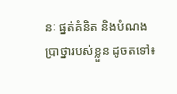នៈ ផ្នត់គំនិត និងបំណងប្រាថ្នារបស់ខ្លួន ដូចតទៅ៖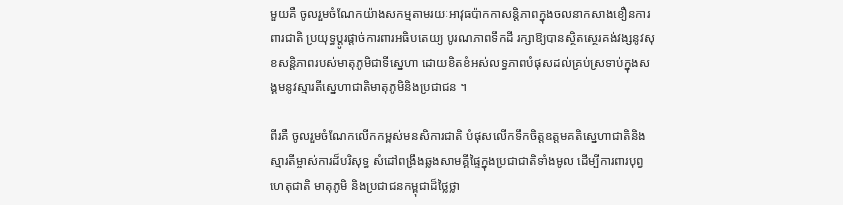មួយគឺ ចូលរួមចំណែកយ៉ាងសកម្មតាមរយៈអាវុធប៉ាកកាសន្តិភាពក្នុងចលនាកសាងខឿនការពារជាតិ ប្រយុទ្ធប្តូរផ្តាច់ការពារអធិបតេយ្យ បូរណភាពទឹកដី រក្សាឱ្យបានស្ថិតស្ថេរគង់វង្សនូវសុខសន្តិភាពរបស់មាតុភូមិជាទីស្នេហា ដោយខិតខំអស់លទ្ធភាពបំផុសដល់គ្រប់ស្រទាប់ក្នុងសង្គមនូវស្មារតីស្នេហាជាតិមាតុភូមិនិងប្រជាជន ។

ពីរគឺ ចូលរួមចំណែកលើកកម្ពស់មនសិការជាតិ បំផុសលើកទឹកចិត្តឧត្តមគតិស្នេហាជាតិនិងស្មារតីម្ចាស់ការដ៏បរិសុទ្ធ សំដៅពង្រឹងឆ្លងសាមគ្គីផ្ទៃក្នុងប្រជាជាតិទាំងមូល ដើម្បីការពារបុព្វហេតុជាតិ មាតុភូមិ និងប្រជាជនកម្ពុជាដ៏ថ្លៃថ្លា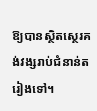ឱ្យបានស្ថិតស្ថេរគង់វង្សរាប់ជំនាន់តរៀងទៅ។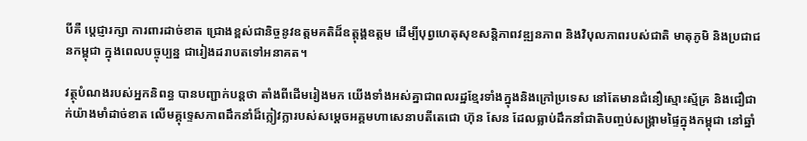បីគឺ ប្តេជ្ញារក្សា ការពារដាច់ខាត ជ្រោងខ្ពស់ជានិច្ចនូវឧត្តមគតិដ៏ឧត្តុង្គឧត្តម ដើម្បីបុព្វហេតុសុខសន្តិភាពវឌ្ឍនភាព និងវិបុលភាពរបស់ជាតិ មាតុភូមិ និងប្រជាជនកម្ពុជា ក្នុងពេលបច្ចុប្បន្ន ជារៀងដរាបតទៅអនាគត។

វត្ថុបំណងរបស់អ្នកនិពន្ធ បានបញ្ជាក់បន្តថា តាំងពីដើមរៀងមក យើងទាំងអស់គ្នាជាពលរដ្ឋខ្មែរទាំងក្នុងនិងក្រៅប្រទេស នៅតែមានជំនឿស្មោះស្ម័គ្រ និងជឿជាក់យ៉ាងមាំដាច់ខាត លើមគ្គុទ្ទេសភាពដឹកនាំដ៏ក្លៀវក្លារបស់សម្តេចអគ្គមហាសេនាបតីតេជោ ហ៊ុន សែន ដែលធ្លាប់ដឹកនាំជាតិបញ្ចប់សង្គ្រាមផ្ទៃក្នុងកម្ពុជា នៅឆ្នាំ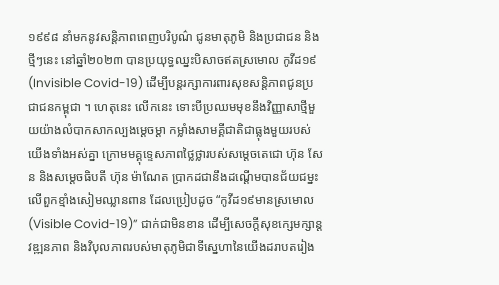១៩៩៨ នាំមកនូវសន្តិភាពពេញបរិបូណ៌ ជូនមាតុភូមិ និងប្រជាជន និងថ្មីៗនេះ នៅឆ្នាំ២០២៣ បានប្រយុទ្ធឈ្នះបិសាចឥតស្រមោល កូវីដ១៩ (Invisible Covid-19) ដើម្បីបន្តរក្សាការពារសុខសន្តិភាពជូនប្រជាជនកម្ពុជា ។ ហេតុនេះ លើកនេះ ទោះបីប្រឈមមុខនឹងវិញ្ញាសាថ្មីមួយយ៉ាងលំបាកសាកល្បងម្ដេចម្ដា កម្លាំងសាមគ្គីជាតិជាធ្លុងមួយរបស់យើងទាំងអស់គ្នា ក្រោមមគ្គុទ្ទេសភាពថ្លៃថ្លារបស់សម្ដេចតេជោ ហ៊ុន សែន និងសម្ដេចធិបតី ហ៊ុន ម៉ាណែត ប្រាកដជានឹងដណ្តើមបានជ័យជម្នះលើពួកខ្មាំងសៀមឈ្លានពាន ដែលប្រៀបដូច “កូវីដ១៩មានស្រមោល (Visible Covid-19)” ជាក់ជាមិនខាន ដើម្បីសេចក្តីសុខក្សេមក្សាន្ត វឌ្ឍនភាព និងវិបុលភាពរបស់មាតុភូមិជាទីស្នេហានៃយើងដរាបតរៀង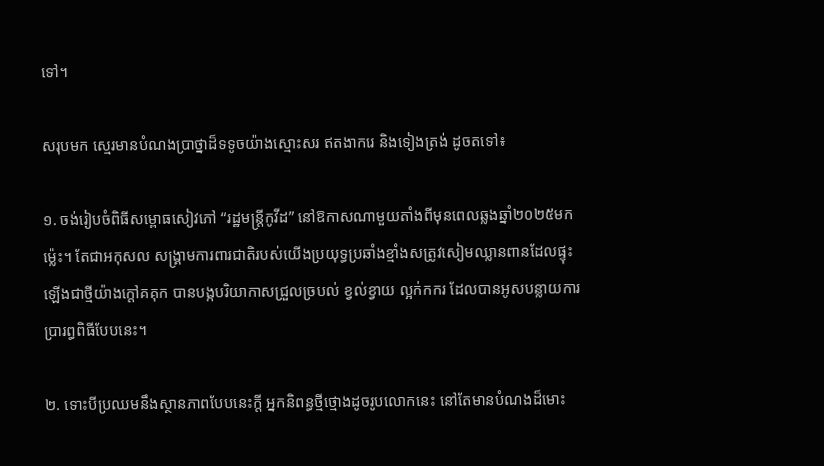ទៅ។

សរុបមក ស្មេរមានបំណងប្រាថ្នាដ៏ទទូចយ៉ាងស្មោះសរ ឥតងាករេ និងទៀងត្រង់ ដូចតទៅ៖

១. ចង់រៀបចំពិធីសម្ពោធសៀវភៅ “រដ្ឋមន្ត្រីកូវីដ” នៅឱកាសណាមួយតាំងពីមុនពេលឆ្លងឆ្នាំ២០២៥មកម្ល៉េះ។ តែជាអកុសល សង្គ្រាមការពារជាតិរបស់យើងប្រយុទ្ធប្រឆាំងខ្មាំងសត្រូវសៀមឈ្លានពានដែលផ្ទុះឡើងជាថ្មីយ៉ាងក្តៅគគុក បានបង្កបរិយាកាសជ្រួលច្របល់ ខ្វល់ខ្វាយ ល្អក់កករ ដែលបានអូសបន្លាយការប្រារព្ធពិធីបែបនេះ។

២. ទោះបីប្រឈមនឹងស្ថានភាពបែបនេះក្តី អ្នកនិពន្ធថ្មីថ្មោងដូចរូបលោកនេះ នៅតែមានបំណងដ៏មោះ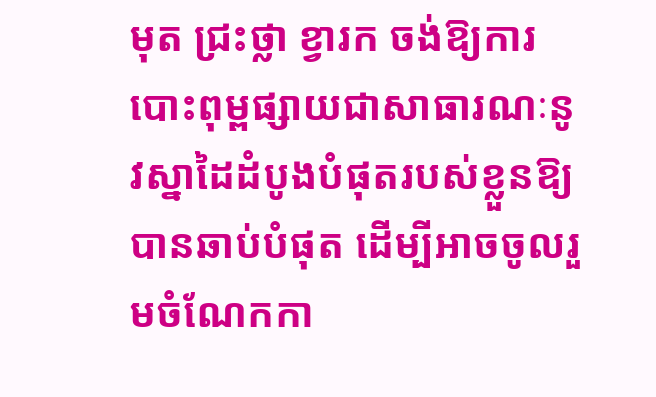មុត ជ្រះថ្លា ខ្វារក ចង់ឱ្យការបោះពុម្ពផ្សាយជាសាធារណៈនូវស្នាដៃដំបូងបំផុតរបស់ខ្លួនឱ្យបានឆាប់បំផុត ដើម្បីអាចចូលរួមចំណែកកា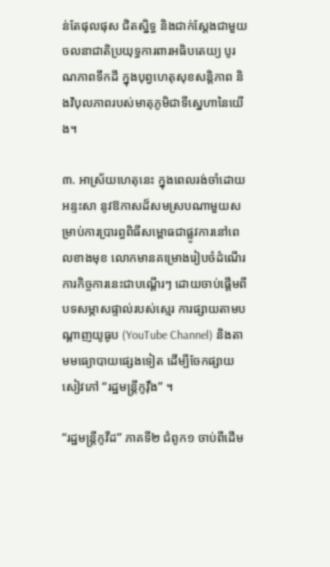ន់តែផុលផុស ជិតស្និទ្ធ និងជាក់ស្តែងជាមួយចលនាជាតិប្រយុទ្ធការពារអធិបតេយ្យ បូរណភាពទឹកដី ក្នុងបុព្វហេតុសុខសន្តិភាព និងវិបុលភាពរបស់មាតុភូមិជាទីស្នេហានៃយើង។

៣. អាស្រ័យហេតុនេះ ក្នុងពេលរង់ចាំដោយអន្ទះសា នូវឱកាសដ៏សមស្របណាមួយសម្រាប់ការប្រារព្ធពិធីសម្ពោធជាផ្លូវការនៅពេលខាងមុខ លោកមានគម្រោងរៀបចំដំណើរការកិច្ចការនេះជាបណ្ដើរៗ ដោយចាប់ផ្តើមពីបទសម្ភាសផ្ទាល់របស់ស្មេរ ការផ្សាយតាមបណ្តាញយូធូប (YouTube Channel) និងតាមមធ្យោបាយផ្សេងទៀត ដើម្បីចែកផ្សាយសៀវភៅ “រដ្ឋមន្ត្រីកូវ៉ឹង” ។

“រដ្ឋមន្រ្តីកូវីដ” ភាគទី២ ជំពូក១ ចាប់ពីដើម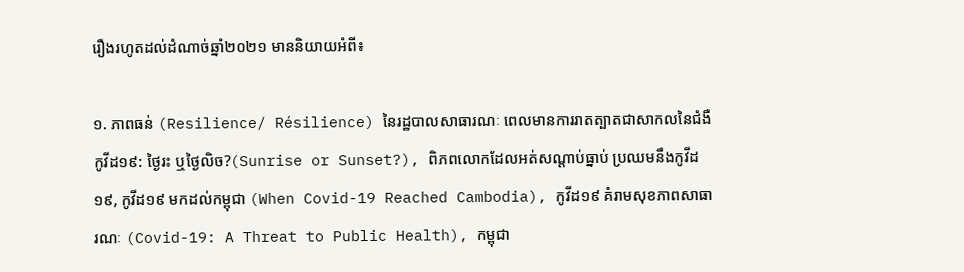រឿងរហូតដល់ដំណាច់ឆ្នាំ២០២១ មាននិយាយអំពី៖

១. ភាពធន់ (Resilience/ Résilience) នៃរដ្ឋបាលសាធារណៈ ពេលមានការរាតត្បាតជាសាកលនៃជំងឺកូវីដ១៩: ថ្ងៃរះ ឬថ្ងៃលិច?(Sunrise or Sunset?), ពិភពលោកដែលអត់សណ្ដាប់ធ្នាប់ ប្រឈមនឹងកូវីដ១៩, កូវីដ១៩ មកដល់កម្ពុជា (When Covid-19 Reached Cambodia), កូវីដ១៩ គំរាមសុខភាពសាធារណៈ (Covid-19: A Threat to Public Health), កម្ពុជា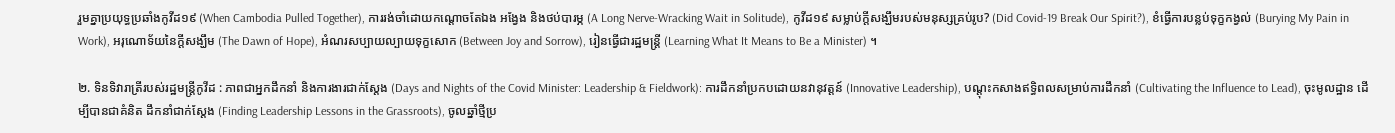រួមគ្នាប្រយុទ្ធប្រឆាំងកូវីដ១៩ (When Cambodia Pulled Together), ការរង់ចាំដោយកណ្ដោចតែឯង អង្វែង និងថប់បារម្ភ (A Long Nerve-Wracking Wait in Solitude), កូវីដ១៩ សម្លាប់ក្តីសង្ឃឹមរបស់មនុស្សគ្រប់រូប? (Did Covid-19 Break Our Spirit?), ខំធ្វើការបន្លប់ទុក្ខកង្វល់ (Burying My Pain in Work), អរុណោទ័យនៃក្តីសង្ឃឹម (The Dawn of Hope), អំណរសប្បាយល្បាយទុក្ខសោក (Between Joy and Sorrow), រៀនធ្វើជារដ្ឋមន្ត្រី (Learning What It Means to Be a Minister) ។

២. ទិនទិវារាត្រីរបស់រដ្ឋមន្ត្រីកូវីដ : ភាពជាអ្នកដឹកនាំ និងការងារជាក់ស្ដែង (Days and Nights of the Covid Minister: Leadership & Fieldwork): ការដឹកនាំប្រកបដោយនវានុវត្តន៍ (Innovative Leadership), បណ្តុះកសាងឥទ្ធិពលសម្រាប់ការដឹកនាំ (Cultivating the Influence to Lead), ចុះមូលដ្ឋាន ដើម្បីបានជាគំនិត ដឹកនាំជាក់ស្តែង (Finding Leadership Lessons in the Grassroots), ចូលឆ្នាំថ្មីប្រ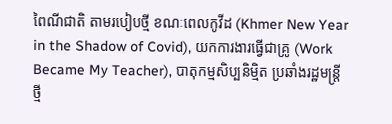ពៃណីជាតិ តាមរបៀបថ្មី ខណៈពេលកូវីដ (Khmer New Year in the Shadow of Covid), យកការងារធ្វើជាគ្រូ (Work Became My Teacher), បាតុកម្មសិប្បនិម្មិត ប្រឆាំងរដ្ឋមន្ត្រីថ្មី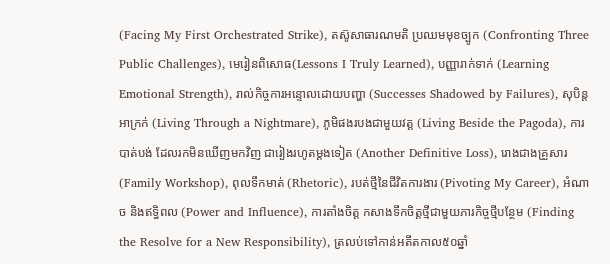(Facing My First Orchestrated Strike), តស៊ូសាធារណមតិ ប្រឈមមុខច្បូក (Confronting Three Public Challenges), មេរៀនពិសោធ(Lessons I Truly Learned), បញ្ញារាក់ទាក់ (Learning Emotional Strength), រាល់កិច្ចការអន្ទោលដោយបញ្ហា (Successes Shadowed by Failures), សុបិន្តអាក្រក់ (Living Through a Nightmare), ភូមិផងរបងជាមួយវត្ត (Living Beside the Pagoda), ការបាត់បង់ ដែលរកមិនឃើញមកវិញ ជារៀងរហូតម្ដងទៀត (Another Definitive Loss), រោងជាងគ្រួសារ (Family Workshop), ពុលទឹកមាត់ (Rhetoric), របត់ថ្មីនៃជីវិតការងារ (Pivoting My Career), អំណាច និងឥទ្ធិពល (Power and Influence), ការតាំងចិត្ត កសាងទឹកចិត្តថ្មីជាមួយភារកិច្ចថ្មីបន្ថែម (Finding the Resolve for a New Responsibility), ត្រលប់ទៅកាន់អតីតកាល៥០ឆ្នាំ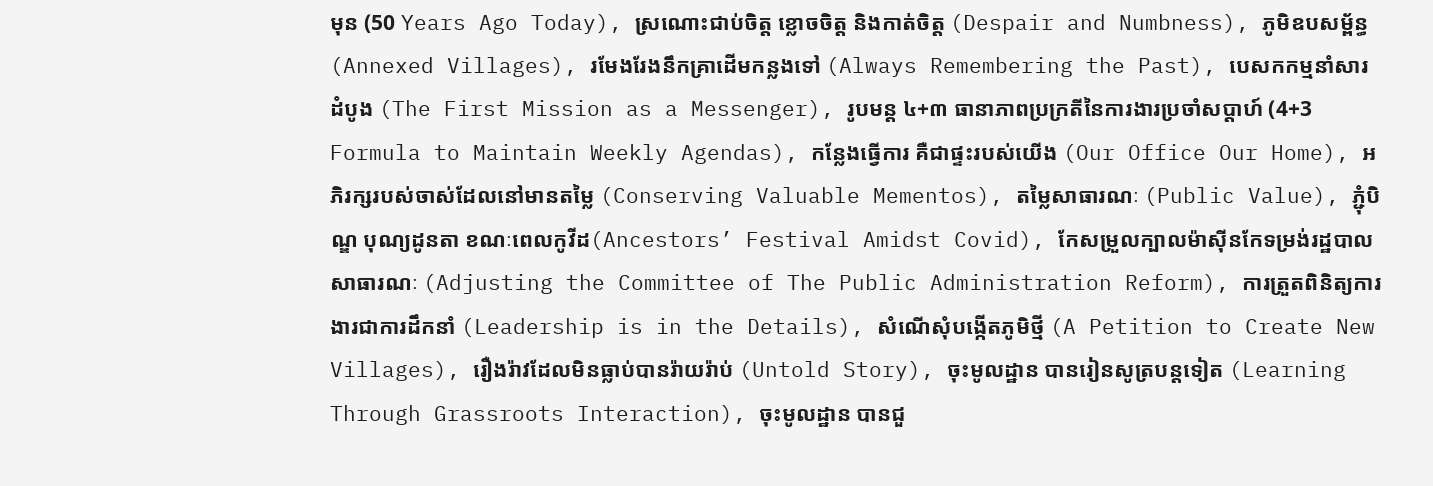មុន (50 Years Ago Today), ស្រណោះជាប់ចិត្ត ខ្លោចចិត្ត និងកាត់ចិត្ត (Despair and Numbness), ភូមិឧបសម្ព័ន្ធ (Annexed Villages), រមែងរែងនឹកគ្រាដើមកន្លងទៅ (Always Remembering the Past), បេសកកម្មនាំសារដំបូង (The First Mission as a Messenger), រូបមន្ត ៤+៣ ធានាភាពប្រក្រតីនៃការងារប្រចាំសប្ដាហ៍ (4+3 Formula to Maintain Weekly Agendas), កន្លែងធ្វើការ គឺជាផ្ទះរបស់យើង (Our Office Our Home), អភិរក្សរបស់ចាស់ដែលនៅមានតម្លៃ (Conserving Valuable Mementos), តម្លៃសាធារណៈ (Public Value), ភ្ជុំបិណ្ឌ បុណ្យដូនតា ខណៈពេលកូវីដ(Ancestors’ Festival Amidst Covid), កែសម្រួលក្បាលម៉ាស៊ីនកែទម្រង់រដ្ឋបាលសាធារណៈ (Adjusting the Committee of The Public Administration Reform), ការត្រួតពិនិត្យការងារជាការដឹកនាំ (Leadership is in the Details), សំណើសុំបង្កើតភូមិថ្មី (A Petition to Create New Villages), រឿងរ៉ាវដែលមិនធ្លាប់បានរ៉ាយរ៉ាប់ (Untold Story), ចុះមូលដ្ឋាន បានរៀនសូត្របន្តទៀត (Learning Through Grassroots Interaction), ចុះមូលដ្ឋាន បានជួ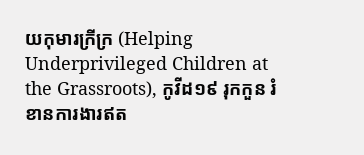យកុមារក្រីក្រ (Helping Underprivileged Children at the Grassroots), កូវីដ១៩ រុកកួន រំខានការងារឥត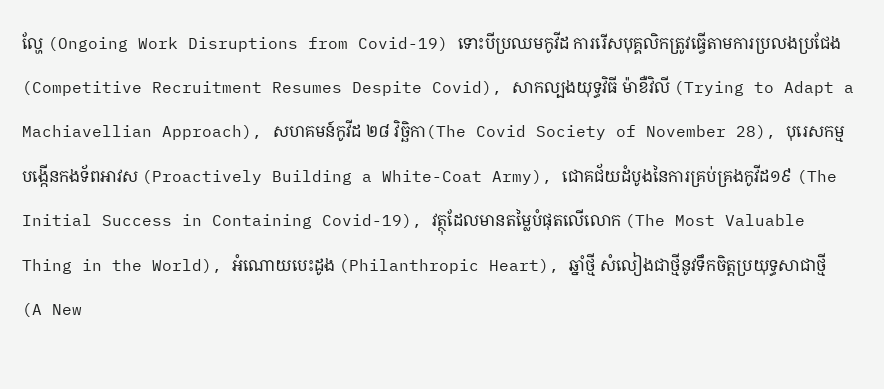ល្ហែ (Ongoing Work Disruptions from Covid-19) ទោះបីប្រឈមកូវីដ ការរើសបុគ្គលិកត្រូវធ្វើតាមការប្រលងប្រជែង (Competitive Recruitment Resumes Despite Covid), សាកល្បងយុទ្ធវិធី ម៉ាខឺវិលី (Trying to Adapt a Machiavellian Approach), សហគមន៍កូវីដ ២៨ វិច្ឆិកា(The Covid Society of November 28), បុរេសកម្ម បង្កើនកងទ័ពអាវស (Proactively Building a White-Coat Army), ជោគជ័យដំបូងនៃការគ្រប់គ្រងកូវីដ១៩ (The Initial Success in Containing Covid-19), វត្ថុដែលមានតម្លៃបំផុតលើលោក (The Most Valuable Thing in the World), អំណោយបេះដូង (Philanthropic Heart), ឆ្នាំថ្មី សំលៀងជាថ្មីនូវទឹកចិត្តប្រយុទ្ធសាជាថ្មី (A New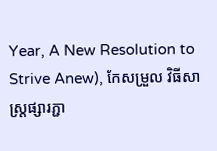Year, A New Resolution to Strive Anew), កែសម្រួល វិធីសាស្ត្រផ្សារភ្ជា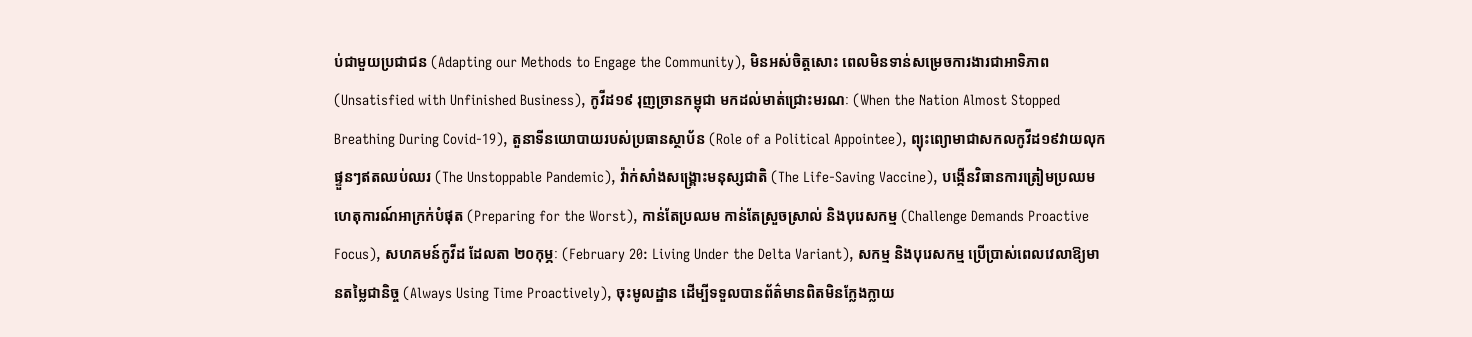ប់ជាមួយប្រជាជន (Adapting our Methods to Engage the Community), មិនអស់ចិត្តសោះ ពេលមិនទាន់សម្រេចការងារជាអាទិភាព (Unsatisfied with Unfinished Business), កូវីដ១៩ រុញច្រានកម្ពុជា មកដល់មាត់ជ្រោះមរណៈ (When the Nation Almost Stopped Breathing During Covid-19), តួនាទីនយោបាយរបស់ប្រធានស្ថាប័ន (Role of a Political Appointee), ព្យុះព្យោមាជាសកលកូវីដ១៩វាយលុកផ្ទួនៗឥតឈប់ឈរ (The Unstoppable Pandemic), វ៉ាក់សាំងសង្រ្គោះមនុស្សជាតិ (The Life-Saving Vaccine), បង្កើនវិធានការត្រៀមប្រឈមហេតុការណ៍អាក្រក់បំផុត (Preparing for the Worst), កាន់តែប្រឈម កាន់តែស្រួចស្រាល់ និងបុរេសកម្ម (Challenge Demands Proactive Focus), សហគមន៍កូវីដ ដែលតា ២០កុម្ភៈ (February 20: Living Under the Delta Variant), សកម្ម និងបុរេសកម្ម ប្រើប្រាស់ពេលវេលាឱ្យមានតម្លៃជានិច្ច (Always Using Time Proactively), ចុះមូលដ្ឋាន ដើម្បីទទួលបានព័ត៌មានពិតមិនក្លែងក្លាយ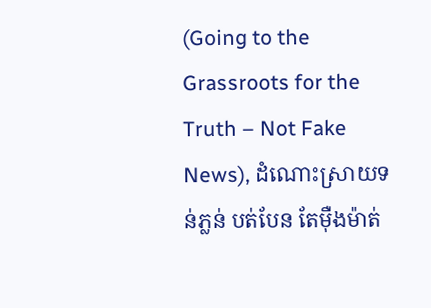(Going to the Grassroots for the Truth – Not Fake News), ដំណោះស្រាយទន់ភ្លន់ បត់បែន តែម៉ឺងម៉ាត់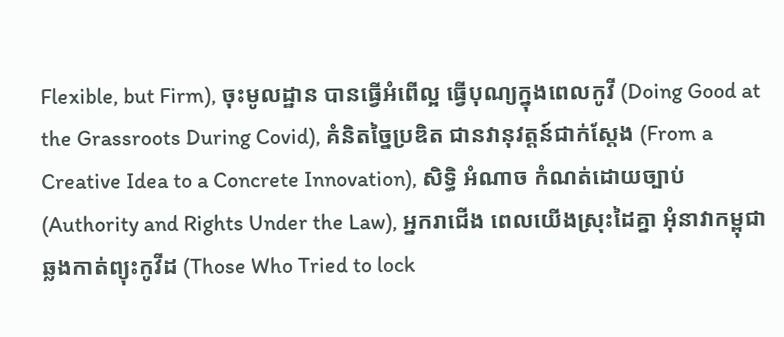Flexible, but Firm), ចុះមូលដ្ឋាន បានធ្វើអំពើល្អ ធ្វើបុណ្យក្នុងពេលកូវី (Doing Good at the Grassroots During Covid), គំនិតច្នៃប្រឌិត ជានវានុវត្តន៍ជាក់ស្ដែង (From a Creative Idea to a Concrete Innovation), សិទ្ធិ អំណាច កំណត់ដោយច្បាប់ (Authority and Rights Under the Law), អ្នករាជើង ពេលយើងស្រុះដៃគ្នា អុំនាវាកម្ពុជា ឆ្លងកាត់ព្យុះកូវីដ (Those Who Tried to lock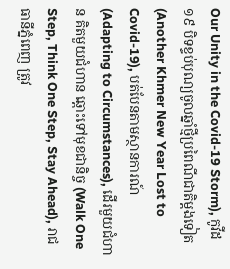Our Unity in the Covid-19 Storm), កូវីដ១៩ បិទខ្ទប់បុណ្យចូលឆ្នាំថ្មីប្រពៃណីជាតិម្ដងទៀត (Another Khmer New Year Lost to Covid-19), បត់បែនតាមស្ថានការណ៍(Adapting to Circumstances), ដើរមួយជំហាន គិតមួយជំហាន ឆ្ពោះទៅមុខជានិច្ច (Walk One Step, Think One Step, Stay Ahead), រាជធានីភ្នំពេញ ត្រូវ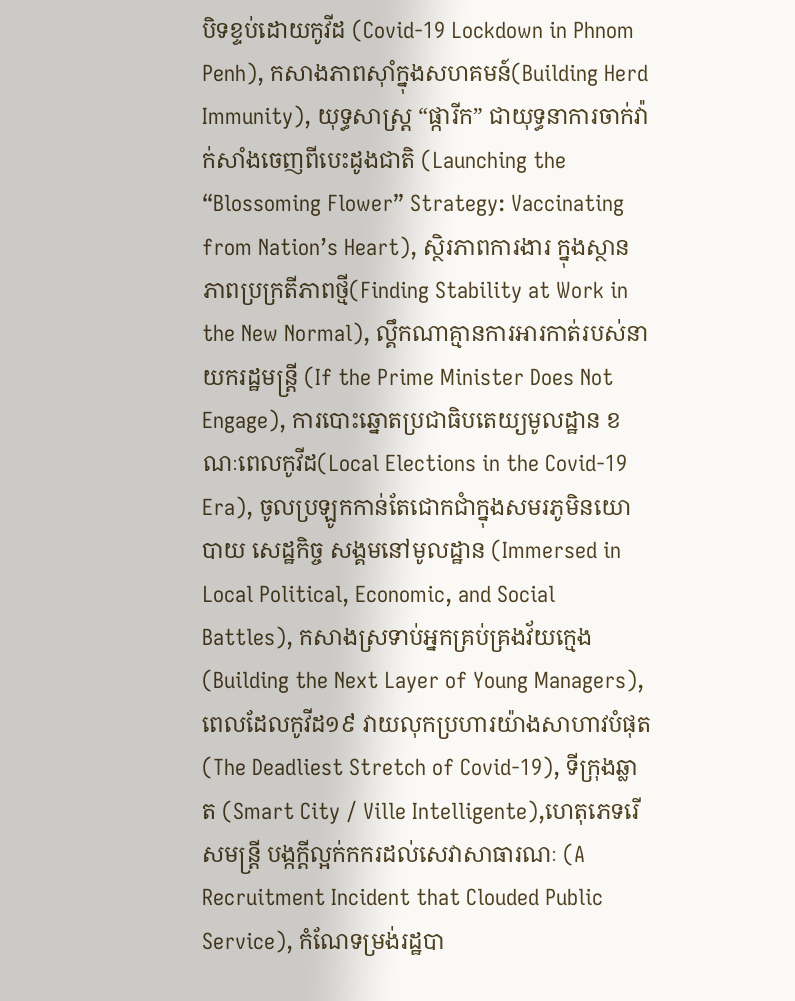បិទខ្ទប់ដោយកូវីដ (Covid-19 Lockdown in Phnom Penh), កសាងភាពស៊ាំក្នុងសហគមន៍(Building Herd Immunity), យុទ្ធសាស្ត្រ “ផ្ការីក” ជាយុទ្ធនាការចាក់វ៉ាក់សាំងចេញពីបេះដូងជាតិ (Launching the “Blossoming Flower” Strategy: Vaccinating from Nation’s Heart), ស្ថិរភាពការងារ ក្នុងស្ថានភាពប្រក្រតីភាពថ្មី(Finding Stability at Work in the New Normal), ល្គឹកណាគ្មានការអារកាត់របស់នាយករដ្ឋមន្ត្រី (If the Prime Minister Does Not Engage), ការបោះឆ្នោតប្រជាធិបតេយ្យមូលដ្ឋាន ខណៈពេលកូវីដ(Local Elections in the Covid-19 Era), ចូលប្រឡូកកាន់តែជោកជាំក្នុងសមរភូមិនយោបាយ សេដ្ឋកិច្ច សង្គមនៅមូលដ្ឋាន (Immersed in Local Political, Economic, and Social Battles), កសាងស្រទាប់អ្នកគ្រប់គ្រងវ័យក្មេង (Building the Next Layer of Young Managers), ពេលដែលកូវីដ១៩ វាយលុកប្រហារយ៉ាងសាហាវបំផុត (The Deadliest Stretch of Covid-19), ទីក្រុងឆ្លាត (Smart City / Ville Intelligente),ហេតុភេទរើសមន្ត្រី បង្កក្តីល្អក់កករដល់សេវាសាធារណៈ (A Recruitment Incident that Clouded Public Service), កំណែទម្រង់រដ្ឋបា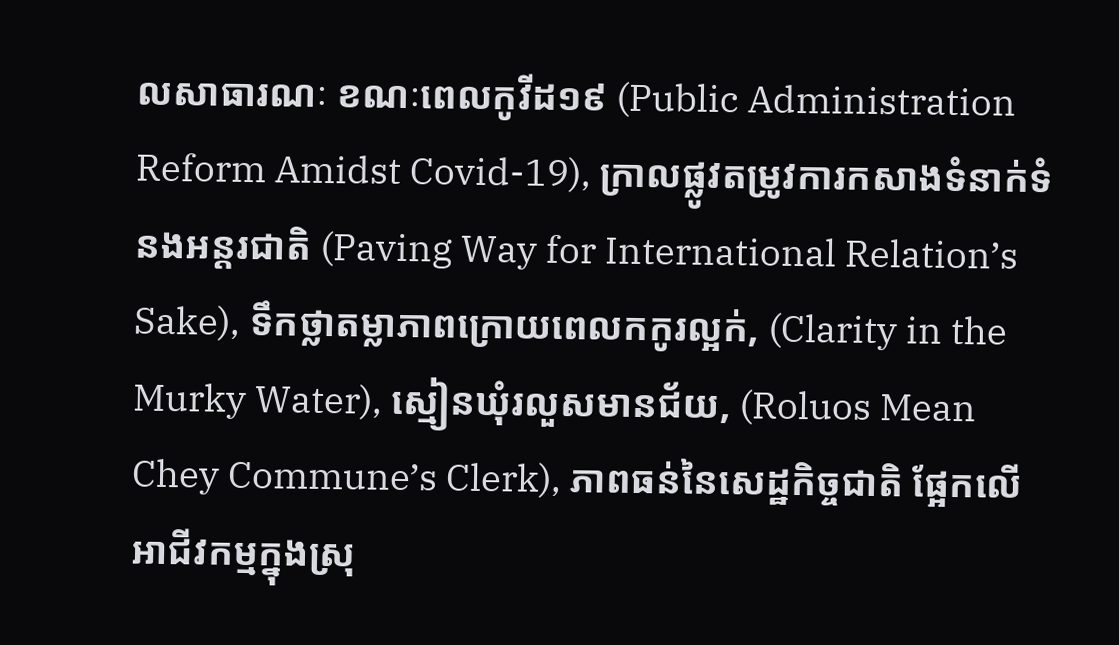លសាធារណៈ ខណៈពេលកូវីដ១៩ (Public Administration Reform Amidst Covid-19), ក្រាលផ្លូវតម្រូវការកសាងទំនាក់ទំនងអន្តរជាតិ (Paving Way for International Relation’s Sake), ទឹកថ្លាតម្លាភាពក្រោយពេលកកូរល្អក់, (Clarity in the Murky Water), ស្មៀនឃុំរលួសមានជ័យ, (Roluos Mean Chey Commune’s Clerk), ភាពធន់នៃសេដ្ឋកិច្ចជាតិ ផ្អែកលើអាជីវកម្មក្នុងស្រុ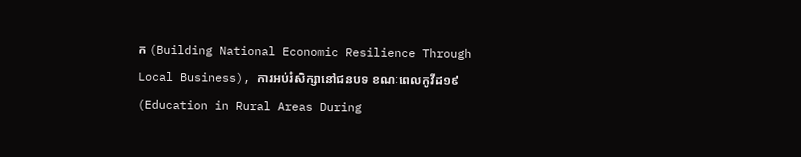ក (Building National Economic Resilience Through Local Business), ការអប់រំសិក្សានៅជនបទ ខណៈពេលកូវីដ១៩ (Education in Rural Areas During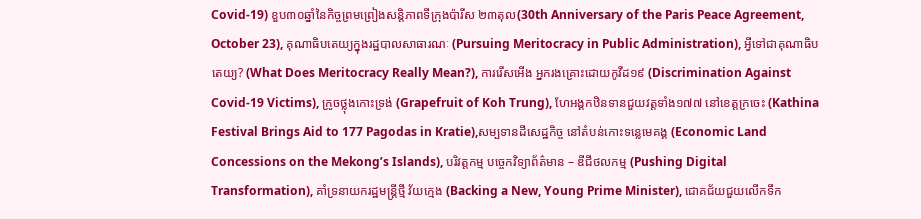Covid-19) ខួប៣០ឆ្នាំនៃកិច្ចព្រមព្រៀងសន្តិភាពទីក្រុងប៉ារីស ២៣តុល(30th Anniversary of the Paris Peace Agreement, October 23), គុណាធិបតេយ្យក្នុងរដ្ឋបាលសាធារណៈ (Pursuing Meritocracy in Public Administration), អ្វីទៅជាគុណាធិបតេយ្យ? (What Does Meritocracy Really Mean?), ការរើសអើង អ្នករងគ្រោះដោយកូវីដ១៩ (Discrimination Against Covid-19 Victims), ក្រូចថ្លុងកោះទ្រង់ (Grapefruit of Koh Trung), ហែអង្គកឋិនទានជួយវត្តទាំង១៧៧ នៅខេត្តក្រចេះ (Kathina Festival Brings Aid to 177 Pagodas in Kratie),សម្បទានដីសេដ្ឋកិច្ច នៅតំបន់កោះទន្លេមេគង្គ (Economic Land Concessions on the Mekong’s Islands), បរិវត្តកម្ម បច្ចេកវិទ្យាព័ត៌មាន – ឌីជីថលកម្ម (Pushing Digital Transformation), គាំទ្រនាយករដ្ឋមន្ត្រីថ្មី វ័យក្មេង (Backing a New, Young Prime Minister), ជោគជ័យជួយលើកទឹក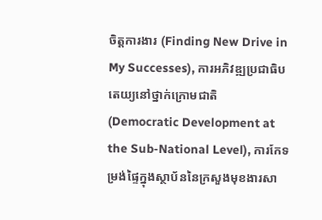ចិត្តការងារ (Finding New Drive in My Successes), ការអភិវឌ្ឍប្រជាធិបតេយ្យនៅថ្នាក់ក្រោមជាតិ (Democratic Development at the Sub-National Level), ការកែទម្រង់ផ្ទៃក្នុងស្ថាប័ននៃក្រសួងមុខងារសា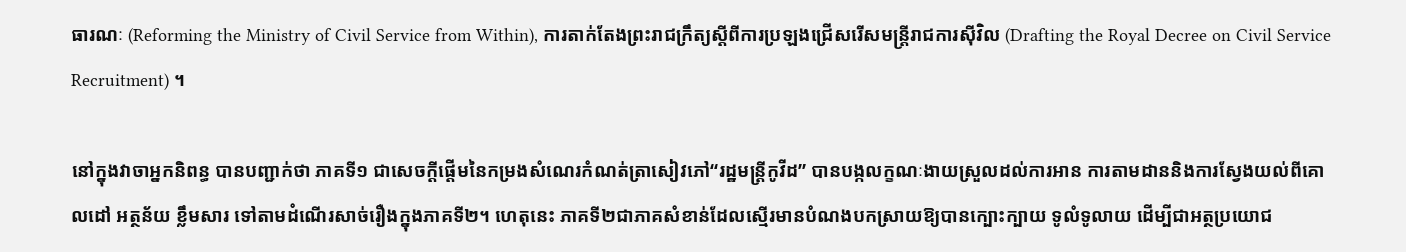ធារណៈ (Reforming the Ministry of Civil Service from Within), ការតាក់តែងព្រះរាជក្រឹត្យស្តីពីការប្រឡងជ្រើសរើសមន្ត្រីរាជការស៊ីវិល (Drafting the Royal Decree on Civil Service Recruitment) ។

នៅក្នុងវាចាអ្នកនិពន្ធ បានបញ្ជាក់ថា ភាគទី១ ជាសេចក្តីផ្តើមនៃកម្រងសំណេរកំណត់ត្រាសៀវភៅ“រដ្ឋមន្ត្រីកូវីដ” បានបង្កលក្ខណៈងាយស្រួលដល់ការអាន ការតាមដាននិងការស្វែងយល់ពីគោលដៅ អត្ថន័យ ខ្លឹមសារ ទៅតាមដំណើរសាច់រឿងក្នុងភាគទី២។ ហេតុនេះ ភាគទី២ជាភាគសំខាន់ដែលស្មើរមានបំណងបកស្រាយឱ្យបានក្បោះក្បាយ ទូលំទូលាយ ដើម្បីជាអត្ថប្រយោជ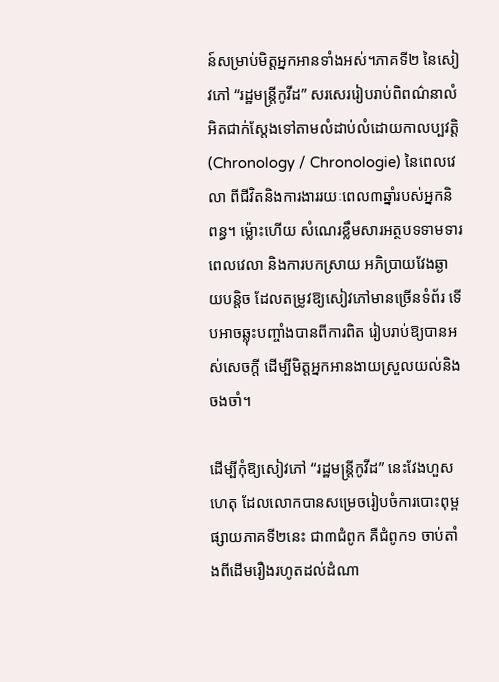ន៍សម្រាប់មិត្តអ្នកអានទាំងអស់។ភាគទី២ នៃសៀវភៅ “រដ្ឋមន្ត្រីកូវីដ” សរសេររៀបរាប់ពិពណ៌នាលំអិតជាក់ស្តែងទៅតាមលំដាប់លំដោយកាលប្បវត្តិ (Chronology / Chronologie) នៃពេលវេលា ពីជីវិតនិងការងាររយៈពេល៣ឆ្នាំរបស់អ្នកនិពន្ធ។ ម្ល៉ោះហើយ សំណេរខ្លឹមសារអត្ថបទទាមទារពេលវេលា និងការបកស្រាយ អភិប្រាយវែងឆ្ងាយបន្តិច ដែលតម្រូវឱ្យសៀវភៅមានច្រើនទំព័រ ទើបអាចឆ្លុះបញ្ចាំងបានពីការពិត រៀបរាប់ឱ្យបានអស់សេចក្តី ដើម្បីមិត្តអ្នកអានងាយស្រួលយល់និងចងចាំ។

ដើម្បីកុំឱ្យសៀវភៅ “រដ្ឋមន្ត្រីកូវីដ” នេះវែងហួសហេតុ ដែលលោកបានសម្រេចរៀបចំការបោះពុម្ពផ្សាយភាគទី២នេះ ជា៣ជំពូក គឺជំពូក១ ចាប់តាំងពីដើមរឿងរហូតដល់ដំណា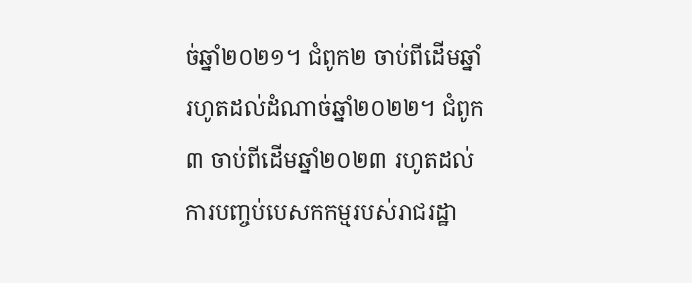ច់ឆ្នាំ២០២១។ ជំពូក២ ចាប់ពីដើមឆ្នាំរហូតដល់ដំណាច់ឆ្នាំ២០២២។ ជំពូក៣ ចាប់ពីដើមឆ្នាំ២០២៣ រហូតដល់ការបញ្ចប់បេសកកម្មរបស់រាជរដ្ឋា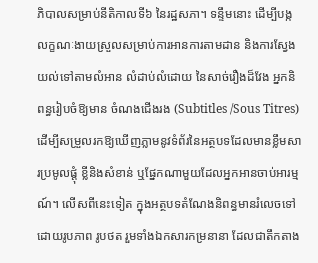ភិបាលសម្រាប់នីតិកាលទី៦ នៃរដ្ឋសភា។ ទន្ទឹមនោះ ដើម្បីបង្កលក្ខណៈងាយស្រួលសម្រាប់ការអានការតាមដាន និងការស្វែងយល់ទៅតាមលំអាន លំដាប់លំដោយ នៃសាច់រឿងដ៏វែង អ្នកនិពន្ធរៀបចំឱ្យមាន ចំណងជើងរង (Subtitles /Sous Titres) ដើម្បីសម្រួលរកឱ្យឃើញភ្លាមនូវទំព័រនៃអត្ថបទដែលមានខ្លឹមសារប្រមូលផ្តុំ ខ្លីនិងសំខាន់ ឬផ្នែកណាមួយដែលអ្នកអានចាប់អារម្មណ៍។ លើសពីនេះទៀត ក្នុងអត្ថបទតំណែងនិពន្ធមានរំលេចទៅដោយរូបភាព រូបថត រួមទាំងឯកសារកម្រនានា ដែលជាតឹកតាង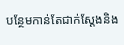បន្ថែមកាន់តែជាក់ស្ដែងនិង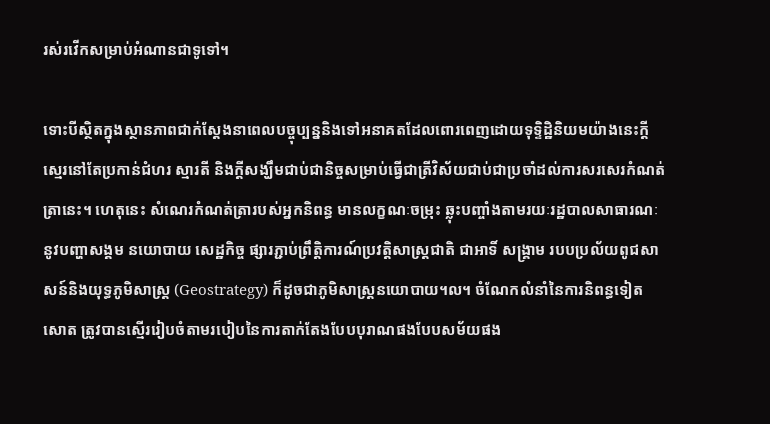រស់រវើកសម្រាប់អំណានជាទូទៅ។

ទោះបីស្ថិតក្នុងស្ថានភាពជាក់ស្តែងនាពេលបច្ចុប្បន្ននិងទៅអនាគតដែលពោរពេញដោយទុទ្ទិដ្ឋិនិយមយ៉ាងនេះក្តី ស្មេរនៅតែប្រកាន់ជំហរ ស្មារតី និងក្តីសង្ឃឹមជាប់ជានិច្ចសម្រាប់ធ្វើជាត្រីវិស័យជាប់ជាប្រចាំដល់ការសរសេរកំណត់ត្រានេះ។ ហេតុនេះ សំណេរកំណត់ត្រារបស់អ្នកនិពន្ធ មានលក្ខណៈចម្រុះ ឆ្លុះបញ្ចាំងតាមរយៈរដ្ឋបាលសាធារណៈនូវបញ្ហាសង្គម នយោបាយ សេដ្ឋកិច្ច ផ្សារភ្ជាប់ព្រឹត្តិការណ៍ប្រវត្តិសាស្ត្រជាតិ ជាអាទិ៍ សង្គ្រាម របបប្រល័យពូជសាសន៍និងយុទ្ធភូមិសាស្ត្រ (Geostrategy) ក៏ដូចជាភូមិសាស្ត្រនយោបាយ។ល។ ចំណែកលំនាំនៃការនិពន្ធទៀតសោត ត្រូវបានស្មើររៀបចំតាមរបៀបនៃការតាក់តែងបែបបុរាណផងបែបសម័យផង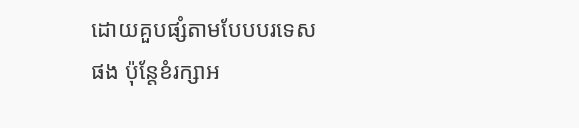ដោយគួបផ្សំតាមបែបបរទេសផង ប៉ុន្ដែខំរក្សាអ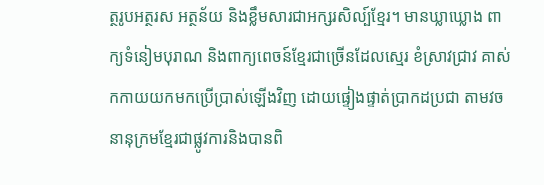ត្ថរូបអត្ថរស អត្ថន័យ និងខ្លឹមសារជាអក្សរសិល្ប៍ខ្មែរ។ មានឃ្លាឃ្លោង ពាក្យទំនៀមបុរាណ និងពាក្យពេចន៍ខ្មែរជាច្រើនដែលស្មេរ ខំស្រាវជ្រាវ គាស់កកាយយកមកប្រើប្រាស់ឡើងវិញ ដោយផ្ទៀងផ្ទាត់ប្រាកដប្រជា តាមវចនានុក្រមខ្មែរជាផ្លូវការនិងបានពិ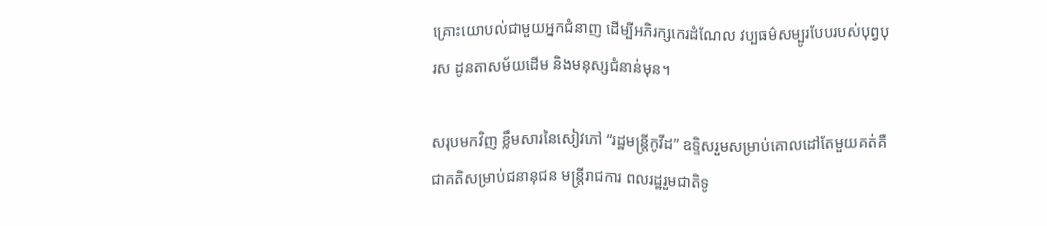គ្រោះយោបល់ជាមួយអ្នកជំនាញ ដើម្បីអភិរក្សកេរដំណែល វប្បធម៌សម្បូរបែបរបស់បុព្វបុរស ដូនតាសម័យដើម និងមនុស្សជំនាន់មុន។

សរុបមកវិញ ខ្លឹមសារនៃសៀវភៅ “រដ្ឋមន្ត្រីកូវីដ” ឧទ្ទិសរួមសម្រាប់គោលដៅតែមួយគត់គឺ ជាគតិសម្រាប់ជនានុជន មន្ត្រីរាជការ ពលរដ្ឋរួមជាតិទូ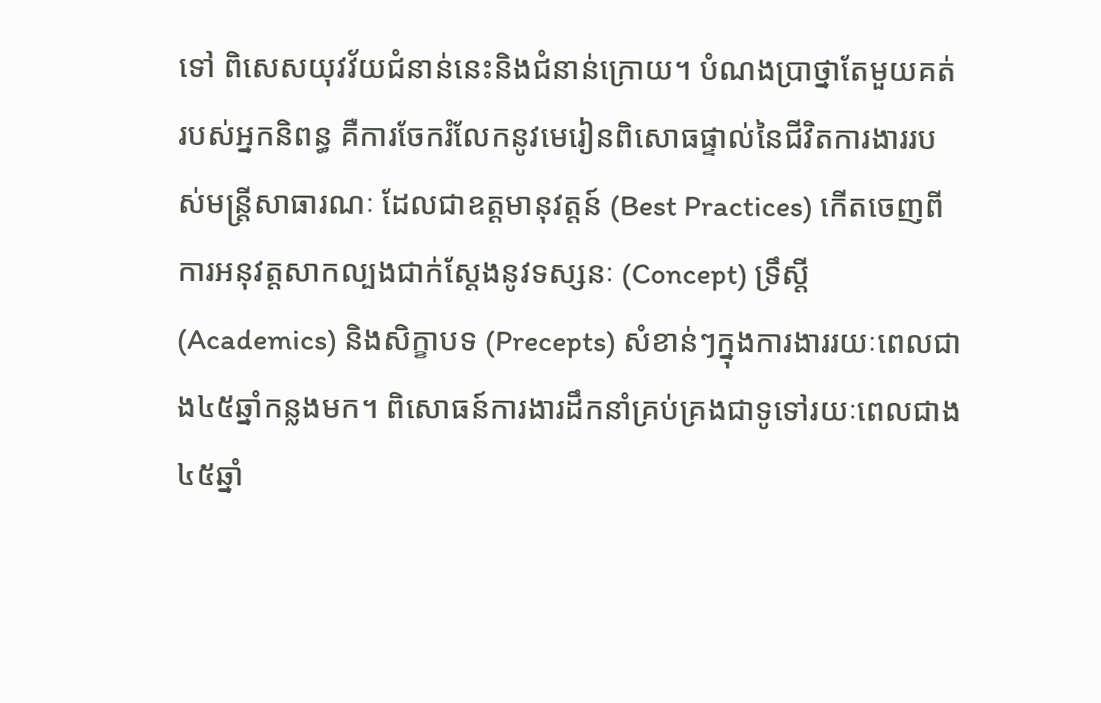ទៅ ពិសេសយុវវ័យជំនាន់នេះនិងជំនាន់ក្រោយ។ បំណងប្រាថ្នាតែមួយគត់របស់អ្នកនិពន្ធ គឺការចែករំលែកនូវមេរៀនពិសោធផ្ទាល់នៃជីវិតការងាររបស់មន្ត្រីសាធារណៈ ដែលជាឧត្តមានុវត្តន៍ (Best Practices) កើតចេញពីការអនុវត្តសាកល្បងជាក់ស្ដែងនូវទស្សនៈ (Concept) ទ្រឹស្តី (Academics) និងសិក្ខាបទ (Precepts) សំខាន់ៗក្នុងការងាររយៈពេលជាង៤៥ឆ្នាំកន្លងមក។ ពិសោធន៍ការងារដឹកនាំគ្រប់គ្រងជាទូទៅរយៈពេលជាង៤៥ឆ្នាំ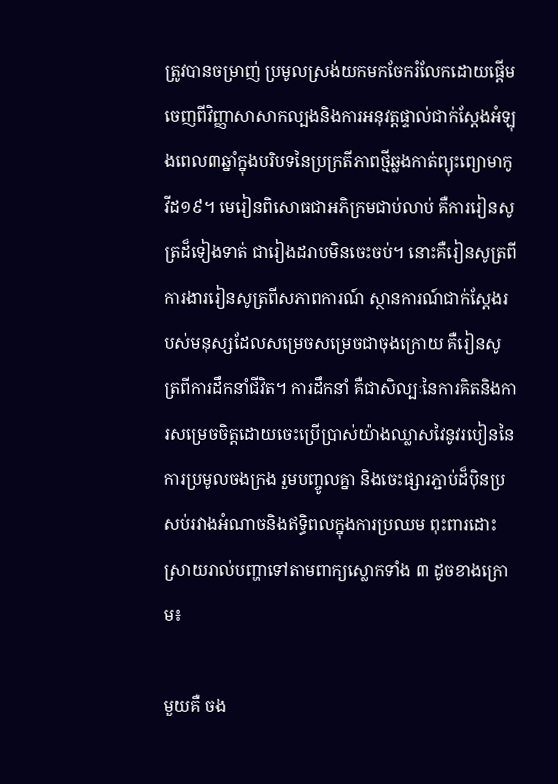ត្រូវបានចម្រាញ់ ប្រមូលស្រង់យកមកចែករំលែកដោយផ្តើមចេញពីវិញ្ញាសាសាកល្បងនិងការអនុវត្តផ្ទាល់ជាក់ស្ដែងអំឡុងពេល៣ឆ្នាំក្នុងបរិបទនៃប្រក្រតីភាពថ្មីឆ្លងកាត់ព្យុះព្យោមាកូវីដ១៩។ មេរៀនពិសោធជាអភិក្រមជាប់លាប់ គឺការរៀនសូត្រដ៏ទៀងទាត់ ជារៀងដរាបមិនចេះចប់។ នោះគឺរៀនសូត្រពីការងាររៀនសូត្រពីសភាពការណ៍ ស្ថានការណ៍ជាក់ស្ដែងរបស់មនុស្សដែលសម្រេចសម្រេចជាចុងក្រោយ គឺរៀនសូត្រពីការដឹកនាំជីវិត។ ការដឹកនាំ គឺជាសិល្បៈនៃការគិតនិងការសម្រេចចិត្តដោយចេះប្រើប្រាស់យ៉ាងឈ្លាសវៃនូវរបៀននៃការប្រមូលចងក្រង រួមបញ្ចូលគ្នា និងចេះផ្សារភ្ជាប់ដ៏ប៉ិនប្រសប់រវាងអំណាចនិងឥទ្ធិពលក្នុងការប្រឈម ពុះពារដោះស្រាយរាល់បញ្ហាទៅតាមពាក្យស្លោកទាំង ៣ ដូចខាងក្រោម៖

មួយគឺ ចង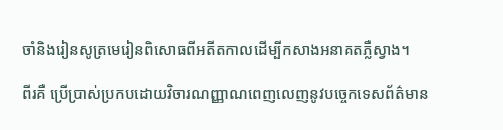ចាំនិងរៀនសូត្រមេរៀនពិសោធពីអតីតកាលដើម្បីកសាងអនាគតភ្លឺស្វាង។

ពីរគឺ ប្រើប្រាស់ប្រកបដោយវិចារណញ្ញាណពេញលេញនូវបច្ចេកទេសព័ត៌មាន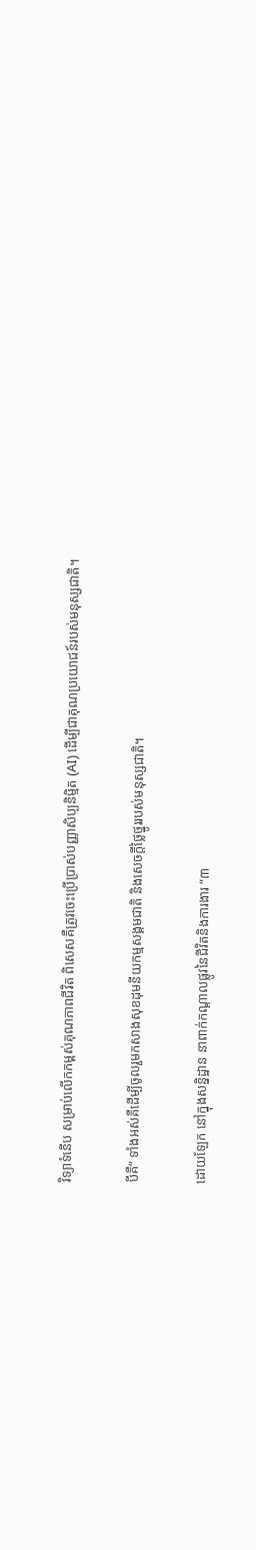វិទ្យាទំនើប សម្រាប់លើកកម្ពស់គុណភាពជីវិត ពិសេសគឺត្រូវចេះប្រើប្រាស់បញ្ញាសិប្បនិម្មិត (AI) ដើម្បីជាគុណប្រយោជន៍របស់មនុស្សជាតិ។

បីគឺ“ ទាំងអស់គឺដើម្បីចូលរួមកសាងសុខដុមនីយកម្មសង្គមជាតិ និងសេចក្តីថ្លៃថ្នូររបស់មនុស្សជាតិ។

ដោយឡែក នៅក្នុងសន្និដ្ឋាន នាពាក់កណ្ដាលផ្លូវនៃជីវិតនិងការងារ “៣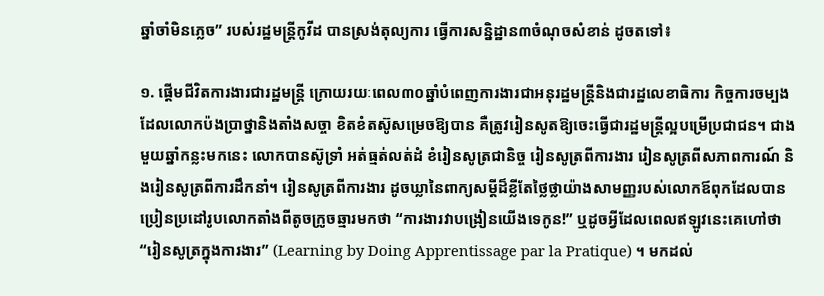ឆ្នាំចាំមិនភ្លេច” របស់រដ្ឋមន្រ្តីកូវីដ បានស្រង់តុល្យការ ធ្វើការសន្និដ្ឋាន៣ចំណុចសំខាន់ ដូចតទៅ៖

១. ផ្តើមជីវិតការងារជារដ្ឋមន្ត្រី ក្រោយរយៈពេល៣០ឆ្នាំបំពេញការងារជាអនុរដ្ឋមន្ត្រីនិងជារដ្ឋលេខាធិការ កិច្ចការចម្បងដែលលោកប៉ងប្រាថ្នានិងតាំងសច្ចា ខិតខំតស៊ូសម្រេចឱ្យបាន គឺត្រូវរៀនសូតឱ្យចេះធ្វើជារដ្ឋមន្ត្រីល្អបម្រើប្រជាជន។ ជាងមួយឆ្នាំកន្លះមកនេះ លោកបានស៊ូទ្រាំ អត់ធ្មត់លត់ដំ ខំរៀនសូត្រជានិច្ច រៀនសូត្រពីការងារ រៀនសូត្រពីសភាពការណ៍ និងរៀនសូត្រពីការដឹកនាំ។ រៀនសូត្រពីការងារ ដូចឃ្លានៃពាក្យសម្ដីដ៏ខ្លីតែថ្លៃថ្លាយ៉ាងសាមញ្ញរបស់លោកឪពុកដែលបានប្រៀនប្រដៅរូបលោកតាំងពីតូចក្រូចឆ្មារមកថា “ការងារវាបង្រៀនយើងទេកូន!” ឬដូចអ្វីដែលពេលឥឡូវនេះគេហៅថា “រៀនសូត្រក្នុងការងារ” (Learning by Doing Apprentissage par la Pratique) ។ មកដល់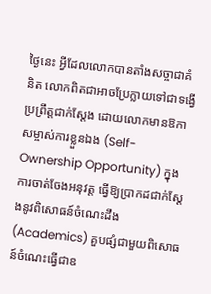ថ្ងៃនេះ អ្វីដែលលោកបានតាំងសច្ចាជាគំនិត លោកពិតជាអាចប្រែក្លាយទៅជាទង្វើប្រព្រឹត្តជាក់ស្ដែង ដោយលោកមានឱកាសម្ចាស់ការខ្លួនឯង (Self-Ownership Opportunity) ក្នុងការចាត់ចែងអនុវត្ត ធ្វើឱ្យប្រាកដជាក់ស្ដែងនូវពិសោធន៍ចំណេះដឹង (Academics) គួបផ្សំជាមួយពិសោធន៍ចំណេះធ្វើជាឧ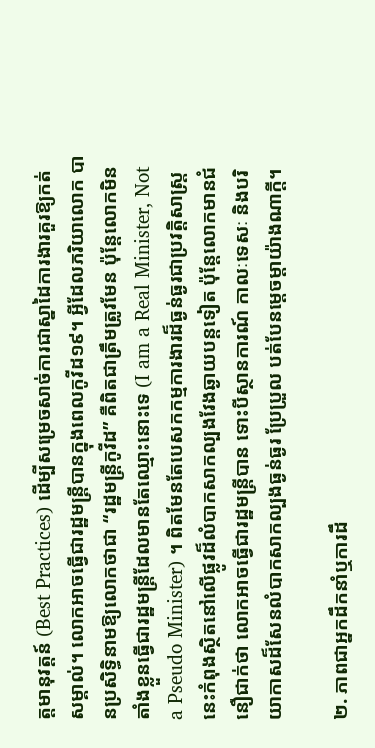ត្តមានុវត្តន៍ (Best Practices) ដើម្បីសម្រេចសាច់ការជាស្នាដៃការងារគួរឱ្យកត់សម្គាល់។ លោកអាចធ្វើជារដ្ឋមន្ត្រីបានក្នុងពេលកូវីដ១៩។ អ្វីដែលភរិយាលោក បានប្រសិទ្ធិនាមឱ្យលោកថាជា “រដ្ឋមន្ត្រីកូវីដ” គឺពិតជាត្រឹមត្រូវមែន ប៉ុន្តែលោកមិនតាំងខ្លួនធ្វើជារដ្ឋមន្ត្រីដែលមានតែឈ្មោះនោះទេ (I am a Real Minister, Not a Pseudo Minister) ។ ពិតមែនតែបេសកកម្មការងារដ៏ធ្ងន់ធ្ងរជាប្រវត្តិសាស្ត្រនេះកំពុងស្ថិតនៅលើផ្លូវដ៏លំបាកសាកល្បងវែងឆ្ងាយបន្តទៀត ប៉ុន្តែលោកមានជំនឿជាក់ថា លោកអាចធ្វើជារដ្ឋមន្ត្រីបាន ទោះបីស្ថានការណ៍ កាលៈទេសៈ និងបរិយាកាសដ៏សែនលំបាកសាកល្បងធ្ងន់ធ្ងរ ប្រែប្រួល បត់បែនម្តេចម្តាយ៉ាងណាក្តី។

២. ភាពជាអ្នកដឹកនាំឬការដឹ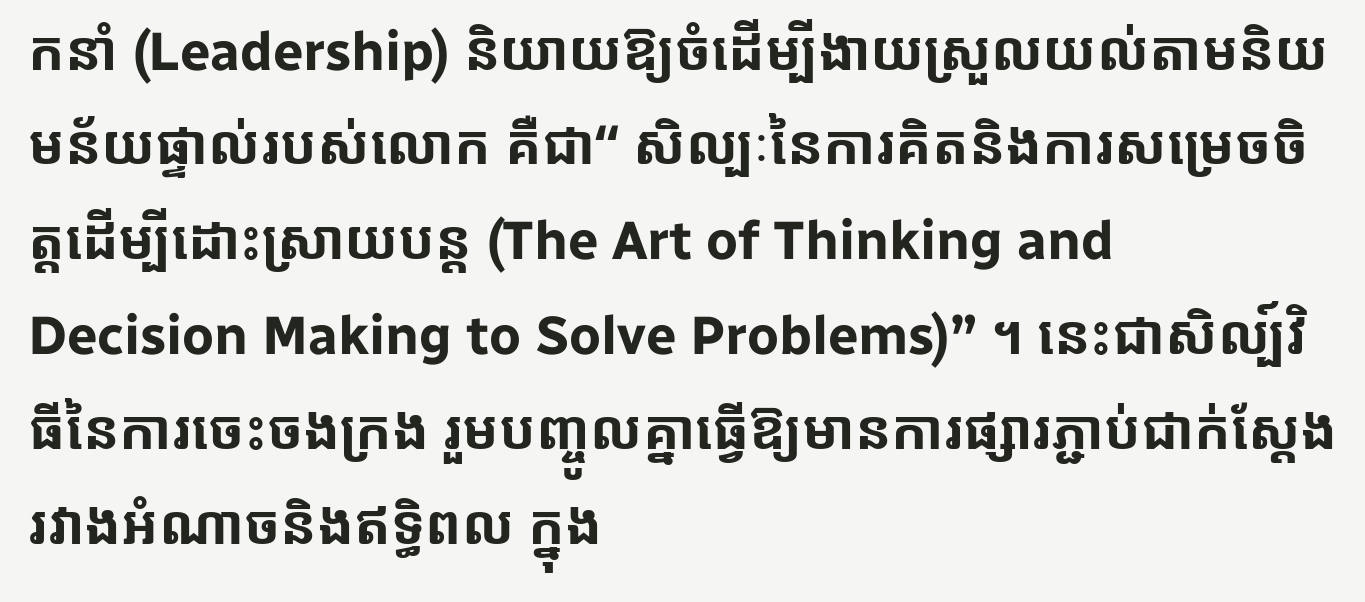កនាំ (Leadership) និយាយឱ្យចំដើម្បីងាយស្រួលយល់តាមនិយមន័យផ្ទាល់របស់លោក គឺជា“ សិល្បៈនៃការគិតនិងការសម្រេចចិត្តដើម្បីដោះស្រាយបន្ត (The Art of Thinking and Decision Making to Solve Problems)” ។ នេះជាសិល្ប៍វិធីនៃការចេះចងក្រង រួមបញ្ចូលគ្នាធ្វើឱ្យមានការផ្សារភ្ជាប់ជាក់ស្តែង រវាងអំណាចនិងឥទ្ធិពល ក្នុង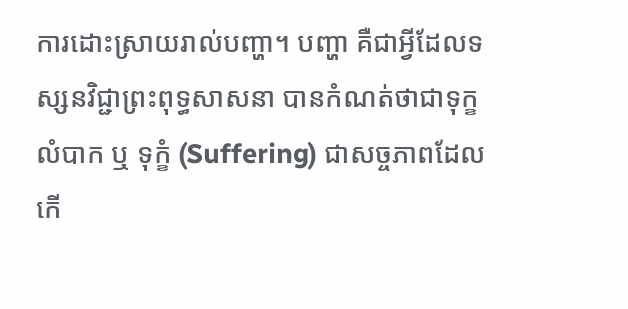ការដោះស្រាយរាល់បញ្ហា។ បញ្ហា គឺជាអ្វីដែលទស្សនវិជ្ជាព្រះពុទ្ធសាសនា បានកំណត់ថាជាទុក្ខលំបាក ឬ ទុក្ខំ (Suffering) ជាសច្ចភាពដែលកើ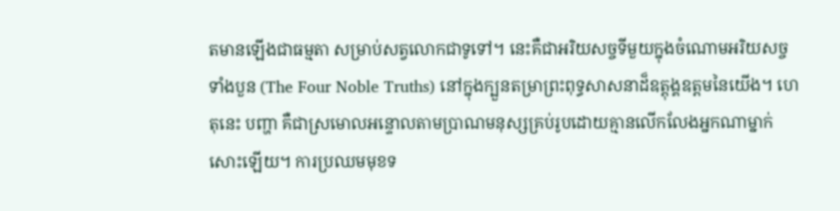តមានឡើងជាធម្មតា សម្រាប់សត្វលោកជាទូទៅ។ នេះគឺជាអរិយសច្ចទីមួយក្នុងចំណោមអរិយសច្ចទាំងបួន (The Four Noble Truths) នៅក្នុងក្បួនតម្រាព្រះពុទ្ធសាសនាដ៏ឧត្តុង្គឧត្តមនៃយើង។ ហេតុនេះ បញ្ហា គឺជាស្រមោលអន្ទោលតាមប្រាណមនុស្សគ្រប់រូបដោយគ្មានលើកលែងអ្នកណាម្នាក់សោះឡើយ។ ការប្រឈមមុខទ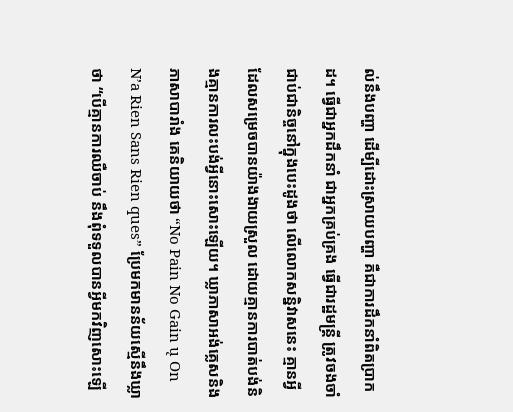ល់នឹងបញ្ហា ដើម្បីដោះស្រាយបញ្ហា គឺជាការដឹកនាំពិតប្រាកដ។ ធ្វើជាអ្នកដឹកនាំ ជាអ្នកគ្រប់គ្រង ធ្វើជារដ្ឋមន្ត្រី ត្រូវចងចាំជាប់ជានិច្ចនៅក្នុងបេះដូងថា លើលោកសន្និវាសនេះ គ្មានអ្វីដែលសម្រេចបានយ៉ាងងាយស្រួល ដោយគ្មានការបាត់បង់និងគ្មានការលះបង់អ្វីនោះសោះឡើយ។ ឃ្លាភាសាអង់គ្លេសនិងភាសាបារាំង គេនិយាយថា “No Pain No Gain ų On N’a Rien Sans Rien ques” ប្រែមកមានន័យស្មើនឹងឃ្លាថា “បើគ្មានការឈឺចាប់ នឹងពុំទទួលបានអ្វីមកវិញសោះឡើ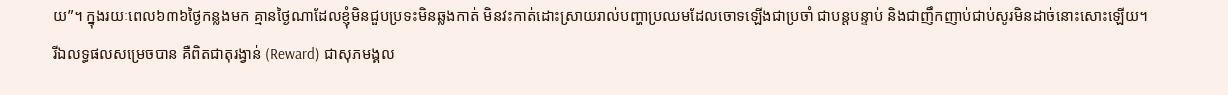យ”។ ក្នុងរយៈពេល៦៣៦ថ្ងៃកន្លងមក គ្មានថ្ងៃណាដែលខ្ញុំមិនជួបប្រទះមិនឆ្លងកាត់ មិនវះកាត់ដោះស្រាយរាល់បញ្ហាប្រឈមដែលចោទឡើងជាប្រចាំ ជាបន្តបន្ទាប់ និងជាញឹកញាប់ជាប់សូរមិនដាច់នោះសោះឡើយ។ រីឯលទ្ធផលសម្រេចបាន គឺពិតជាតុរង្វាន់ (Reward) ជាសុភមង្គល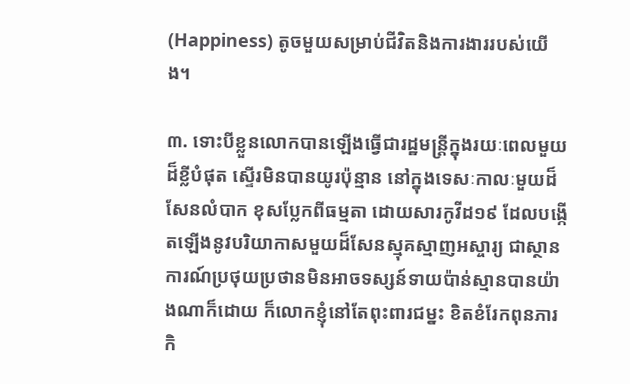(Happiness) តូចមួយសម្រាប់ជីវិតនិងការងាររបស់យើង។

៣. ទោះបីខ្លួនលោកបានឡើងធ្វើជារដ្ឋមន្ត្រីក្នុងរយៈពេលមួយដ៏ខ្លីបំផុត ស្ទើរមិនបានយូរប៉ុន្មាន នៅក្នុងទេសៈកាលៈមួយដ៏សែនលំបាក ខុសប្លែកពីធម្មតា ដោយសារកូវីដ១៩ ដែលបង្កើតឡើងនូវបរិយាកាសមួយដ៏សែនស្មុគស្មាញអស្ចារ្យ ជាស្ថានការណ៍ប្រថុយប្រថានមិនអាចទស្សន៍ទាយប៉ាន់ស្មានបានយ៉ាងណាក៏ដោយ ក៏លោកខ្ញុំនៅតែពុះពារជម្នះ ខិតខំរែកពុនភារកិ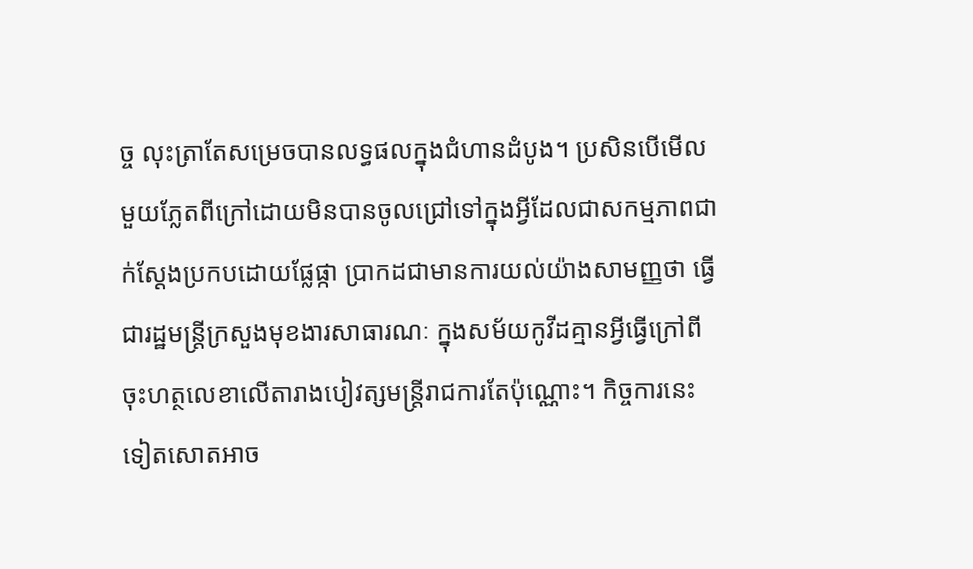ច្ច លុះត្រាតែសម្រេចបានលទ្ធផលក្នុងជំហានដំបូង។ ប្រសិនបើមើលមួយភ្លែតពីក្រៅដោយមិនបានចូលជ្រៅទៅក្នុងអ្វីដែលជាសកម្មភាពជាក់ស្ដែងប្រកបដោយផ្លែផ្កា ប្រាកដជាមានការយល់យ៉ាងសាមញ្ញថា ធ្វើជារដ្ឋមន្ត្រីក្រសួងមុខងារសាធារណៈ ក្នុងសម័យកូវីដគ្មានអ្វីធ្វើក្រៅពីចុះហត្ថលេខាលើតារាងបៀវត្សមន្ត្រីរាជការតែប៉ុណ្ណោះ។ កិច្ចការនេះទៀតសោតអាច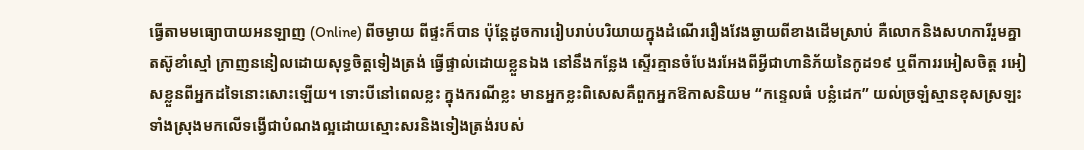ធ្វើតាមមធ្យោបាយអនឡាញ (Online) ពីចម្ងាយ ពីផ្ទះក៏បាន ប៉ុន្តែដូចការរៀបរាប់បរិយាយក្នុងដំណើររឿងវែងឆ្ងាយពីខាងដើមស្រាប់ គឺលោកនិងសហការីរួមគ្នាតស៊ូខាំស្មៅ ក្រាញននៀលដោយសុទ្ធចិត្តទៀងត្រង់ ធ្វើផ្ទាល់ដោយខ្លួនឯង នៅនឹងកន្លែង ស្ទើរគ្មានចំបែងរអែងពីអ្វីជាហានិភ័យនៃកូដ១៩ ឬពីការរអៀសចិត្ត រអៀសខ្លួនពីអ្នកដទៃនោះសោះឡើយ។ ទោះបីនៅពេលខ្លះ ក្នុងករណីខ្លះ មានអ្នកខ្លះពិសេសគឺពួកអ្នកឱកាសនិយម “កន្ទេលធំ បន្លំដេក” យល់ច្រឡំស្មានខុសស្រឡះទាំងស្រុងមកលើទង្វើជាបំណងល្អដោយស្មោះសរនិងទៀងត្រង់របស់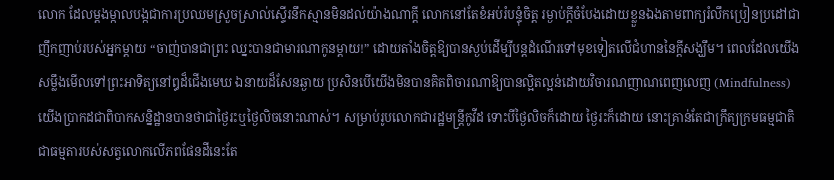លោក ដែលម្តងម្កាលបង្កជាការប្រឈមស្រួចស្រាល់ស្ទើរនឹកស្មានមិនដល់យ៉ាងណាក្តី លោកនៅតែខំអប់រំបន្ទុំចិត្ត រម្ងាប់ក្តីចំបែងដោយខ្លួនឯងតាមពាក្យរំលឹកប្រៀនប្រដៅជាញឹកញាប់របស់អ្នកម្តាយ “ចាញ់បានជាព្រះ ឈ្នះបានជាមារណាកូនម្តាយ!” ដោយតាំងចិត្តឱ្យបានស្ងប់ដើម្បីបន្តដំណើរទៅមុខទៀតលើជំហាននៃក្ដីសង្ឃឹម។ ពេលដែលយើងសម្លឹងមើលទៅព្រះអាទិត្យនៅឰដ៏ជើងមេឃ ឯនាយដ៏សែនឆ្ងាយ ប្រសិនបើយើងមិនបានគិតពិចារណាឱ្យបានល្អិតល្អន់ដោយវិចារណញាណពេញលេញ (Mindfulness) យើងប្រាកដជាពិបាកសន្និដ្ឋានបានថាជាថ្ងៃរះឬថ្ងៃលិចនោះណាស់។ សម្រាប់រូបលោកជារដ្ឋមន្ត្រីកូវីដ ទោះបីថ្ងៃលិចក៏ដោយ ថ្ងៃរះក៏ដោយ នោះគ្រាន់តែជាក្រឹត្យក្រមធម្មជាតិជាធម្មតារបស់សត្វលោកលើភពផែនដីនេះតែ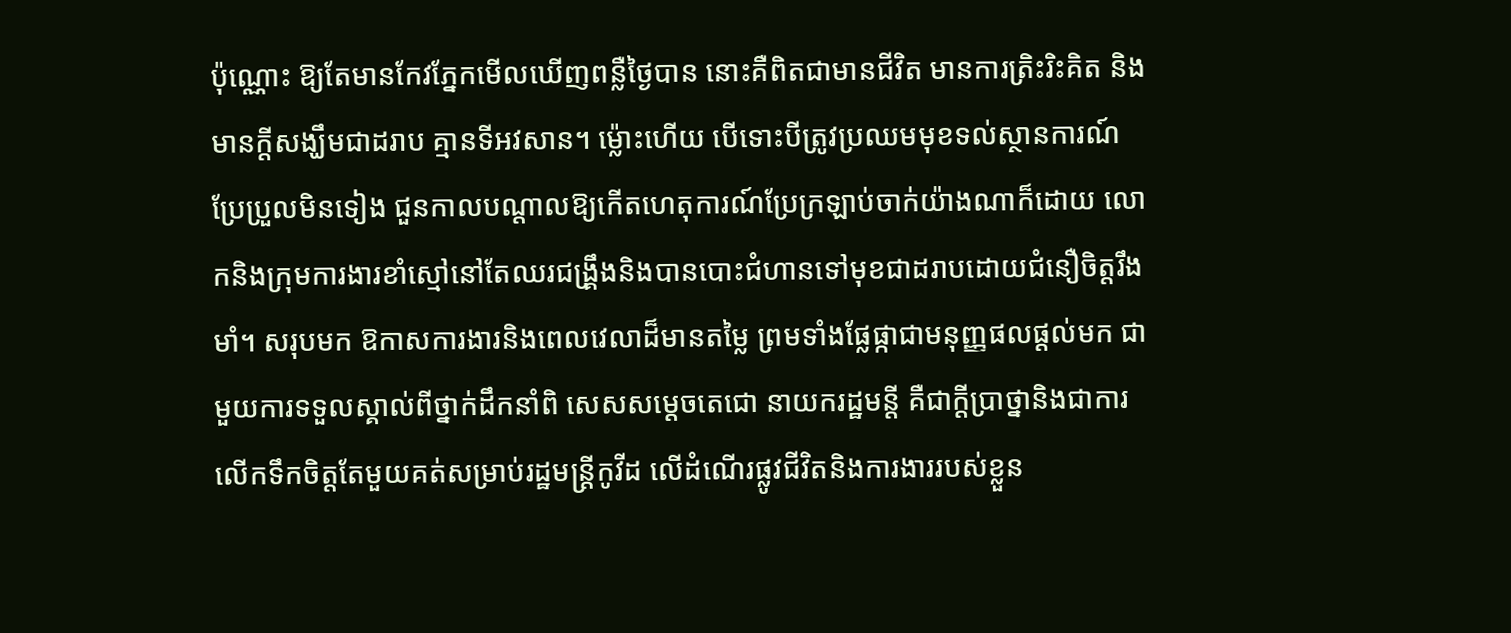ប៉ុណ្ណោះ ឱ្យតែមានកែវភ្នែកមើលឃើញពន្លឺថ្ងៃបាន នោះគឺពិតជាមានជីវិត មានការត្រិះរិះគិត និងមានក្តីសង្ឃឹមជាដរាប គ្មានទីអវសាន។ ម្ល៉ោះហើយ បើទោះបីត្រូវប្រឈមមុខទល់ស្ថានការណ៍ប្រែប្រួលមិនទៀង ជួនកាលបណ្តាលឱ្យកើតហេតុការណ៍ប្រែក្រឡាប់ចាក់យ៉ាងណាក៏ដោយ លោកនិងក្រុមការងារខាំស្មៅនៅតែឈរជង្រឹ្គងនិងបានបោះជំហានទៅមុខជាដរាបដោយជំនឿចិត្តរឹងមាំ។ សរុបមក ឱកាសការងារនិងពេលវេលាដ៏មានតម្លៃ ព្រមទាំងផ្លែផ្កាជាមនុញ្ញផលផ្តល់មក ជាមួយការទទួលស្គាល់ពីថ្នាក់ដឹកនាំពិ សេសសម្តេចតេជោ នាយករដ្ឋមន្តី គឺជាក្តីប្រាថ្នានិងជាការលើកទឹកចិត្តតែមួយគត់សម្រាប់រដ្ឋមន្ត្រីកូវីដ លើដំណើរផ្លូវជីវិតនិងការងាររបស់ខ្លួន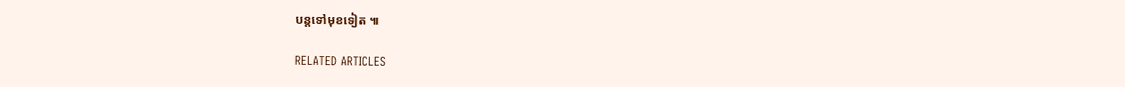បន្តទៅមុខទៀត ៕

RELATED ARTICLES